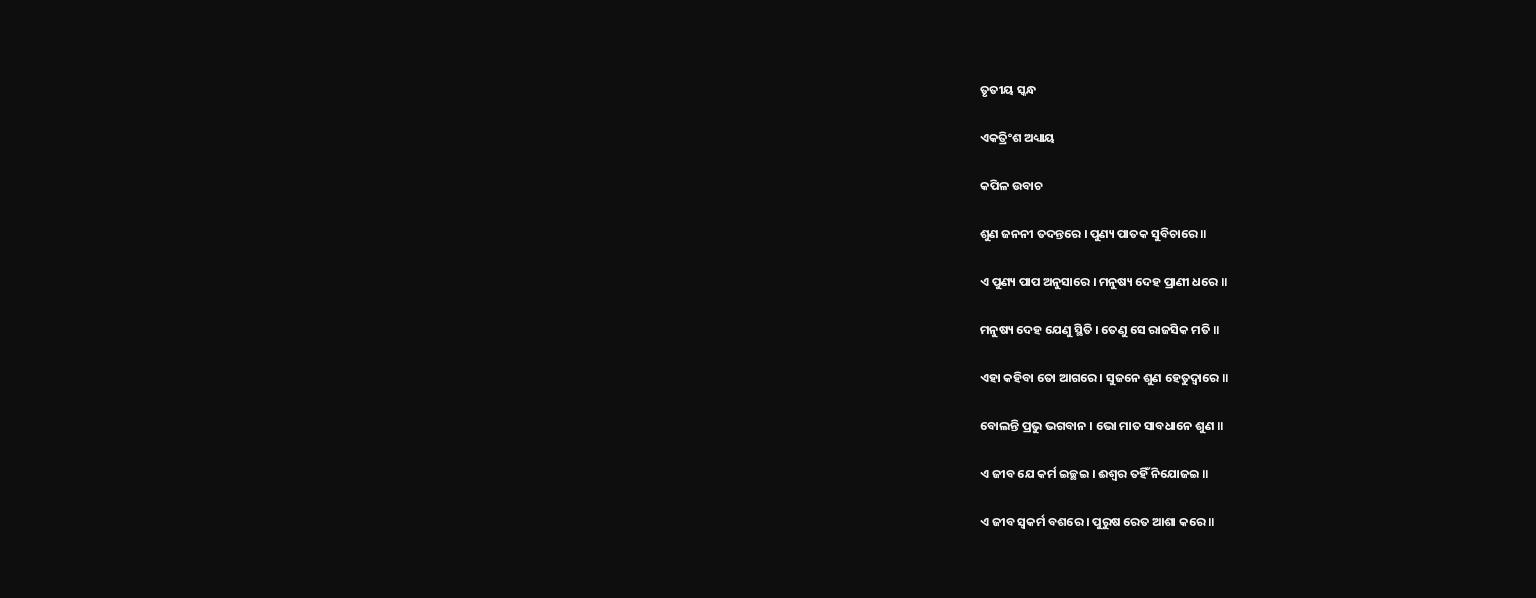ତୃତୀୟ ସ୍କନ୍ଧ

ଏକତ୍ରିଂଶ ଅଧ୍ୟାୟ

କପିଳ ଉବାଚ

ଶୁଣ ଜନନୀ ତଦନ୍ତରେ । ପୁଣ୍ୟ ପାତକ ସୁବିଚାରେ ॥

ଏ ପୁଣ୍ୟ ପାପ ଅନୁସାରେ । ମନୁଷ୍ୟ ଦେହ ପ୍ରାଣୀ ଧରେ ॥

ମନୁଷ୍ୟ ଦେହ ଯେଣୁ ସ୍ଥିତି । ତେଣୁ ସେ ରାଜସିକ ମତି ॥

ଏହା କହିବା ତୋ ଆଗରେ । ସୁଜନେ ଶୁଣ ହେତୁଦ୍ୱାରେ ॥

ବୋଲନ୍ତି ପ୍ରଭୁ ଭଗବାନ । ଭୋ ମାତ ସାବଧାନେ ଶୁଣ ॥

ଏ ଜୀବ ଯେ କର୍ମ ଇଚ୍ଛଇ । ଈଶ୍ୱର ତହିଁ ନିଯୋଜଇ ॥

ଏ ଜୀବ ସ୍ୱକର୍ମ ବଶରେ । ପୁରୁଷ ରେତ ଆଶା କରେ ॥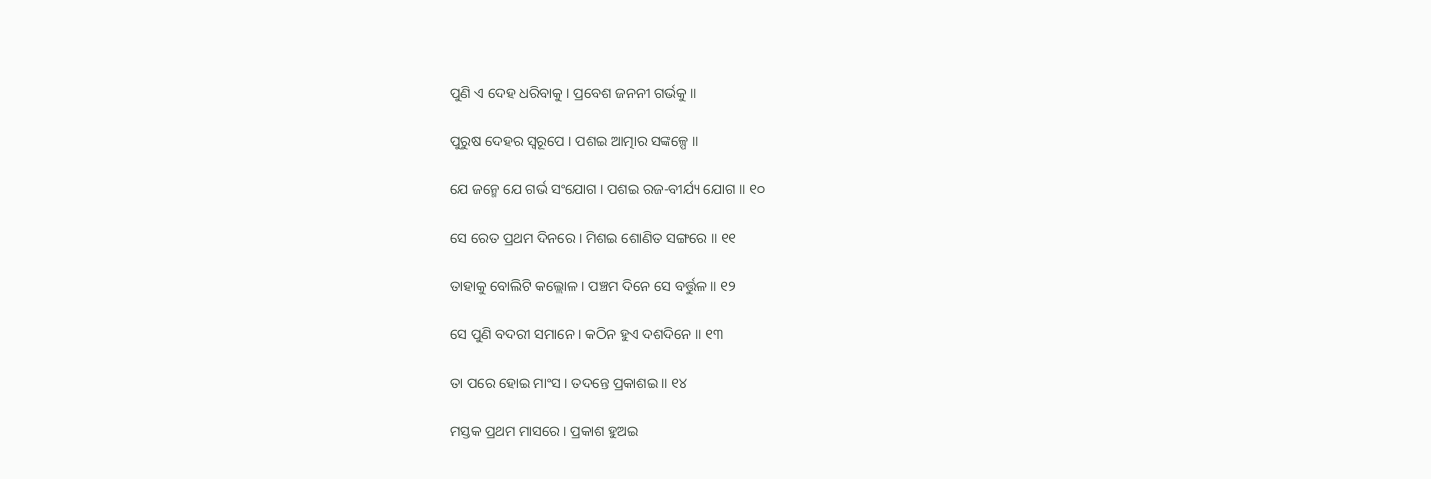ପୁଣି ଏ ଦେହ ଧରିବାକୁ । ପ୍ରବେଶ ଜନନୀ ଗର୍ଭକୁ ॥

ପୁରୁଷ ଦେହର ସ୍ୱରୂପେ । ପଶଇ ଆତ୍ମାର ସଙ୍କଳ୍ପେ ॥

ଯେ ଜନ୍ମେ ଯେ ଗର୍ଭ ସଂଯୋଗ । ପଶଇ ରଜ-ବୀର୍ଯ୍ୟ ଯୋଗ ॥ ୧୦

ସେ ରେତ ପ୍ରଥମ ଦିନରେ । ମିଶଇ ଶୋଣିତ ସଙ୍ଗରେ ॥ ୧୧

ତାହାକୁ ବୋଲିଟି କଲ୍ଲୋଳ । ପଞ୍ଚମ ଦିନେ ସେ ବର୍ତ୍ତୁଳ ॥ ୧୨

ସେ ପୁଣି ବଦରୀ ସମାନେ । କଠିନ ହୁଏ ଦଶଦିନେ ॥ ୧୩

ତା ପରେ ହୋଇ ମାଂସ । ତଦନ୍ତେ ପ୍ରକାଶଇ ॥ ୧୪

ମସ୍ତକ ପ୍ରଥମ ମାସରେ । ପ୍ରକାଶ ହୁଅଇ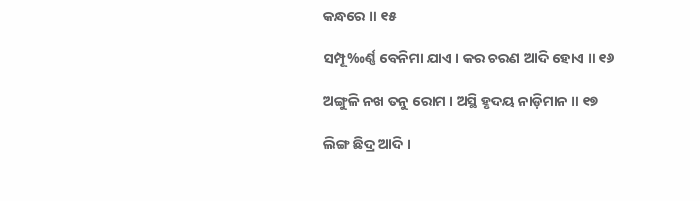କନ୍ଧରେ ॥ ୧୫

ସମ୍ପୂ‰ର୍ଣ୍ଣ ବେନିମା ଯାଏ । କର ଚରଣ ଆଦି ହୋଏ ॥ ୧୬

ଅଙ୍ଗୁଳି ନଖ ତନୁ ରୋମ । ଅସ୍ଥି ହୃଦୟ ନାଡ଼ିମାନ ॥ ୧୭

ଲିଙ୍ଗ ଛିଦ୍ର ଆଦି ।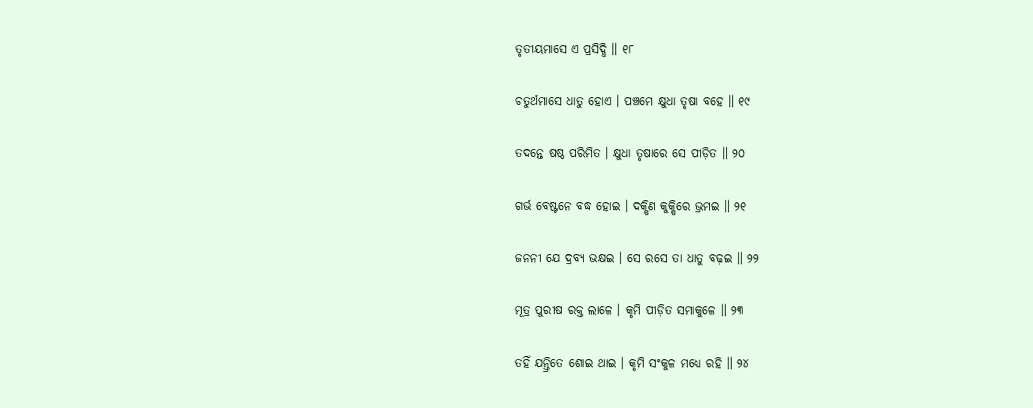ତୃତୀୟମାସେ ଏ ପ୍ରସିଦ୍ଧି ॥ ୧୮

ଚତୁର୍ଥମାସେ ଧାତୁ ହୋଏ । ପଞ୍ଚମେ କ୍ଷୁଧା ତୃଷା ବହେ ॥ ୧୯

ତଦନ୍ତେ ଷଷ୍ଠ ପରିମିତ । କ୍ଷୁଧା ତୃଷାରେ ସେ ପୀଡ଼ିତ ॥ ୨୦

ଗର୍ଭ ବେଷ୍ଟନେ ବଦ୍ଧ ହୋଇ । ଦକ୍ଷିଣ କୁକ୍ଷିରେ ଭ୍ରମଇ ॥ ୨୧

ଜନନୀ ଯେ ଦ୍ରବ୍ୟ ଭକ୍ଷଇ । ସେ ରସେ ତା ଧାତୁ ବଢ଼ଇ ॥ ୨୨

ମୂତ୍ର ପୁରୀଷ ରକ୍ତ ଲାଳେ । କୃମି ପୀଡ଼ିତ ସମାକୁଳେ ॥ ୨୩

ତହିଁ ଯନ୍ତ୍ରିତେ ଶୋଇ ଥାଇ । କୃମି ସଂକୁଳ ମଧ୍ୟେ ରହି ॥ ୨୪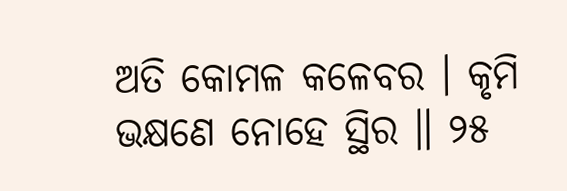ଅତି କୋମଳ କଳେବର । କୃମି ଭକ୍ଷଣେ ନୋହେ ସ୍ଥିର ॥ ୨୫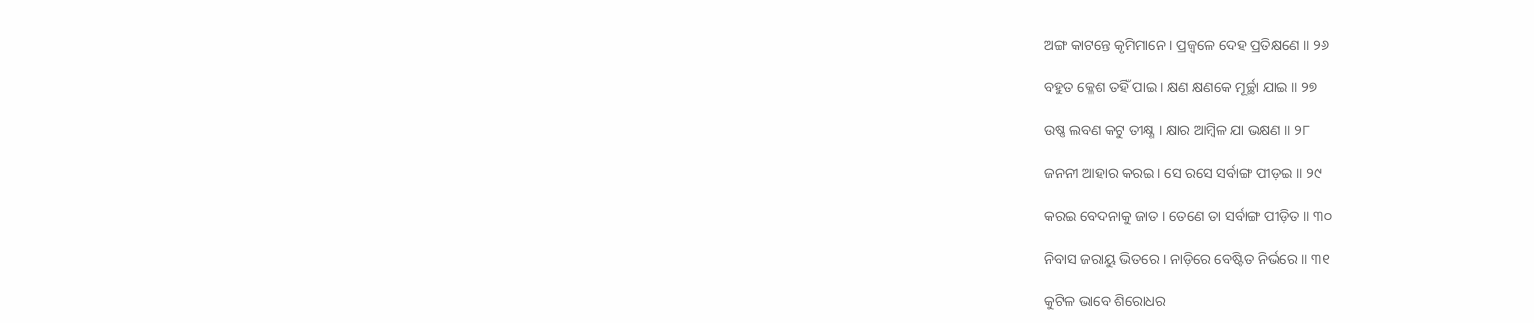ଅଙ୍ଗ କାଟନ୍ତେ କୃମିମାନେ । ପ୍ରଜ୍ୱଳେ ଦେହ ପ୍ରତିକ୍ଷଣେ ॥ ୨୬

ବହୁତ କ୍ଳେଶ ତହିଁ ପାଇ । କ୍ଷଣ କ୍ଷଣକେ ମୂର୍ଚ୍ଛା ଯାଇ ॥ ୨୭

ଉଷ୍ଣ ଲବଣ କଟୁ ତୀକ୍ଷ୍ଣ । କ୍ଷାର ଆମ୍ବିଳ ଯା ଭକ୍ଷଣ ॥ ୨୮

ଜନନୀ ଆହାର କରଇ । ସେ ରସେ ସର୍ବାଙ୍ଗ ପୀଡ଼ଇ ॥ ୨୯

କରଇ ବେଦନାକୁ ଜାତ । ତେଣେ ତା ସର୍ବାଙ୍ଗ ପୀଡ଼ିତ ॥ ୩୦

ନିବାସ ଜରାୟୁ ଭିତରେ । ନାଡ଼ିରେ ବେଷ୍ଟିତ ନିର୍ଭରେ ॥ ୩୧

କୁଟିଳ ଭାବେ ଶିରୋଧର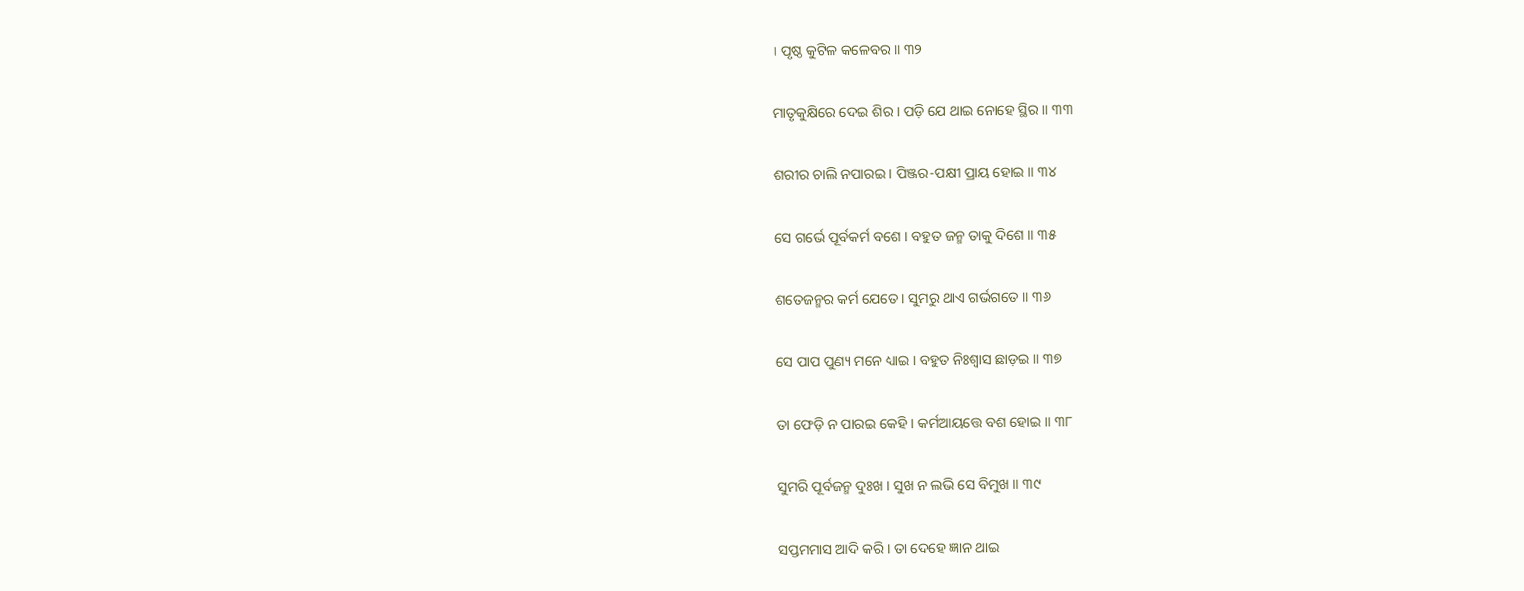। ପୃଷ୍ଠ କୁଟିଳ କଳେବର ॥ ୩୨

ମାତୃକୁକ୍ଷିରେ ଦେଇ ଶିର । ପଡ଼ି ଯେ ଥାଇ ନୋହେ ସ୍ଥିର ॥ ୩୩

ଶରୀର ଚାଲି ନପାରଇ । ପିଞ୍ଜର-ପକ୍ଷୀ ପ୍ରାୟ ହୋଇ ॥ ୩୪

ସେ ଗର୍ଭେ ପୂର୍ବକର୍ମ ବଶେ । ବହୁତ ଜନ୍ମ ତାକୁ ଦିଶେ ॥ ୩୫

ଶତେଜନ୍ମର କର୍ମ ଯେତେ । ସୁମରୁ ଥାଏ ଗର୍ଭଗତେ ॥ ୩୬

ସେ ପାପ ପୁଣ୍ୟ ମନେ ଧ୍ୟାଇ । ବହୁତ ନିଃଶ୍ୱାସ ଛାଡ଼ଇ ॥ ୩୭

ତା ଫେଡ଼ି ନ ପାରଇ କେହି । କର୍ମଆୟତ୍ତେ ବଶ ହୋଇ ॥ ୩୮

ସୁମରି ପୂର୍ବଜନ୍ମ ଦୁଃଖ । ସୁଖ ନ ଲଭି ସେ ବିମୁଖ ॥ ୩୯

ସପ୍ତମମାସ ଆଦି କରି । ତା ଦେହେ ଜ୍ଞାନ ଥାଇ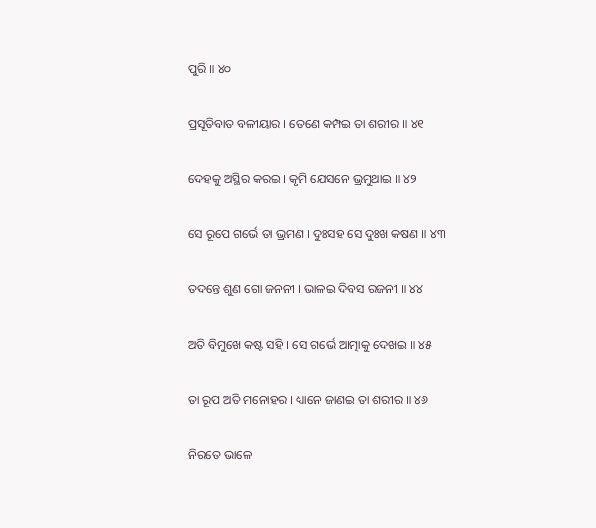ପୁରି ॥ ୪୦

ପ୍ରସୂତିବାତ ବଳୀୟାର । ତେଣେ କମ୍ପଇ ତା ଶରୀର ॥ ୪୧

ଦେହକୁ ଅସ୍ଥିର କରଇ । କୃମି ଯେସନେ ଭ୍ରମୁଥାଇ ॥ ୪୨

ସେ ରୂପେ ଗର୍ଭେ ତା ଭ୍ରମଣ । ଦୁଃସହ ସେ ଦୁଃଖ କଷଣ ॥ ୪୩

ତଦନ୍ତେ ଶୁଣ ଗୋ ଜନନୀ । ଭାଳଇ ଦିବସ ରଜନୀ ॥ ୪୪

ଅତି ବିମୁଖେ କଷ୍ଟ ସହି । ସେ ଗର୍ଭେ ଆତ୍ମାକୁ ଦେଖଇ ॥ ୪୫

ତା ରୂପ ଅତି ମନୋହର । ଧ୍ୟାନେ ଜାଣଇ ତା ଶରୀର ॥ ୪୬

ନିରତେ ଭାଳେ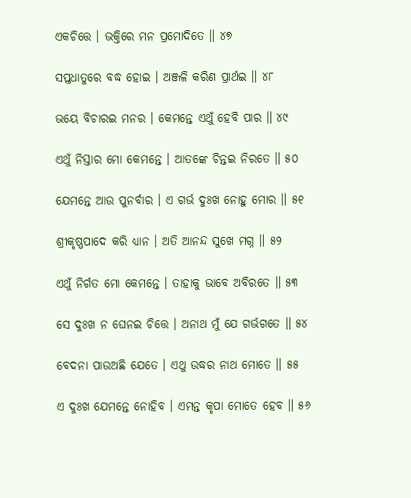ଏକଚିତ୍ତେ । ଭକ୍ତିରେ ମନ ପ୍ରମୋଦିତେ ॥ ୪୭

ସପ୍ତଧାତୁରେ ବଦ୍ଧ ହୋଇ । ଅଞ୍ଜଳି କରିଣ ପ୍ରାର୍ଥଇ ॥ ୪୮

ଭୟେ ବିଚାରଇ ମନର । କେମନ୍ତେ ଏଥୁଁ ହେବି ପାର ॥ ୪୯

ଏଥୁଁ ନିସ୍ତାର ମୋ କେମନ୍ତେ । ଆତଙ୍କେ ଚିନ୍ତଇ ନିରତେ ॥ ୫୦

ଯେମନ୍ତେ ଆଉ ପୁନର୍ବାର । ଏ ଗର୍ଭ ଦୁଃଖ ନୋହୁ ମୋର ॥ ୫୧

ଶ୍ରୀକୃଷ୍ଣପାଦେ କରି ଧ୍ୟାନ । ଅତି ଆନନ୍ଦ ସୁଖେ ମଗ୍ନ ॥ ୫୨

ଏଥୁଁ ନିର୍ଗତ ମୋ କେମନ୍ତେ । ତାହାକୁ ଭାବେ ଅବିରତେ ॥ ୫୩

ସେ ଦୁଃଖ ନ ଘେନଇ ଚିତ୍ତେ । ଅନାଥ ମୁଁ ଯେ ଗର୍ଭଗତେ ॥ ୫୪

ବେଦନା ପାଉଅଛି ଯେତେ । ଏଥୁ ଉଦ୍ଧର ନାଥ ମୋତେ ॥ ୫୫

ଏ ଦୁଃଖ ଯେମନ୍ତେ ନୋହିବ । ଏମନ୍ତ କୃପା ମୋତେ ହେବ ॥ ୫୬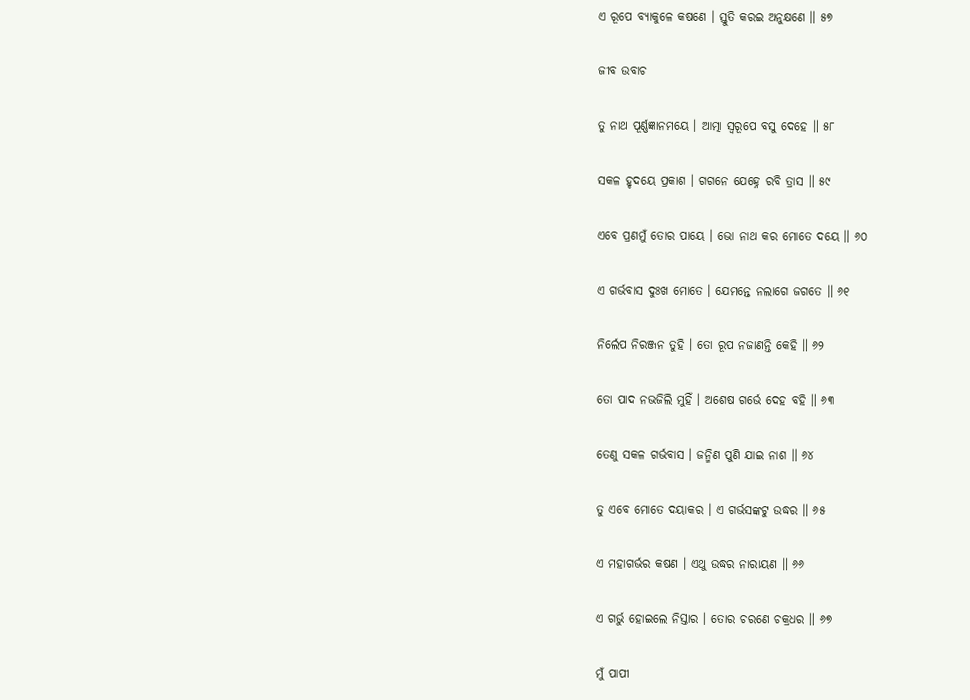ଏ ରୂପେ ବ୍ୟାକୁଳେ କଷଣେ । ସ୍ତୁତି କରଇ ଅନୁକ୍ଷଣେ ॥ ୫୭

ଜୀବ ଉବାଚ

ତୁ ନାଥ ପୂର୍ଣ୍ଣଜ୍ଞାନମୟେ । ଆତ୍ମା ସ୍ୱରୂପେ ବସୁ ଦେହେ ॥ ୫୮

ସକଳ ହୃଦୟେ ପ୍ରକାଶ । ଗଗନେ ଯେହ୍ନେ ରବି ତ୍ରାସ ॥ ୫୯

ଏବେ ପ୍ରଣମୁଁ ତୋର ପାୟେ । ଭୋ ନାଥ କର ମୋତେ ଦୟେ ॥ ୬୦

ଏ ଗର୍ଭବାସ ଦୁଃଖ ମୋତେ । ଯେମନ୍ତେ ନଲାଗେ ଜଗତେ ॥ ୬୧

ନିର୍ଲେପ ନିରଞ୍ଜନ ତୁହି । ତୋ ରୂପ ନଜାଣନ୍ତି କେହି ॥ ୬୨

ତୋ ପାଦ ନଭଜିଲି ମୁହିଁ । ଅଶେଷ ଗର୍ଭେ ଦେହ ବହି ॥ ୬୩

ତେଣୁ ସକଳ ଗର୍ଭବାସ । ଜନ୍ମିଣ ପୁଣି ଯାଇ ନାଶ ॥ ୬୪

ତୁ ଏବେ ମୋତେ ଦୟାକର । ଏ ଗର୍ଭସଙ୍କଟୁ ଉଦ୍ଧର ॥ ୬୫

ଏ ମହାଗର୍ଭର କଷଣ । ଏଥୁ ଉଦ୍ଧର ନାରାୟଣ ॥ ୬୬

ଏ ଗର୍ଭୁ ହୋଇଲେ ନିସ୍ତାର । ତୋର ଚରଣେ ଚକ୍ରଧର ॥ ୬୭

ମୁଁ ପାପୀ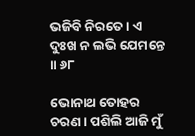ଭଜିବି ନିରତେ । ଏ ଦୁଃଖ ନ ଲଭି ଯେମନ୍ତେ ॥ ୬୮

ଭୋନାଥ ତୋହର ଚରଣ । ପଶିଲି ଆଜି ମୁଁ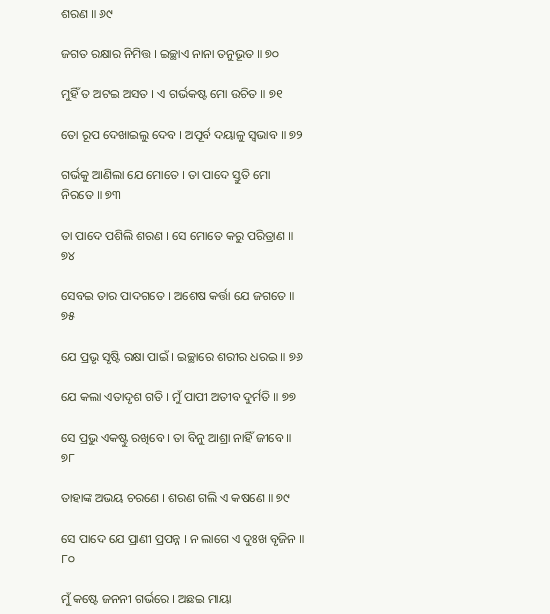ଶରଣ ॥ ୬୯

ଜଗତ ରକ୍ଷାର ନିମିତ୍ତ । ଇଚ୍ଛାଏ ନାନା ତନୁଭୂତ ॥ ୭୦

ମୁହିଁ ତ ଅଟଇ ଅସତ । ଏ ଗର୍ଭକଷ୍ଟ ମୋ ଉଚିତ ॥ ୭୧

ତୋ ରୂପ ଦେଖାଇଲୁ ଦେବ । ଅପୂର୍ବ ଦୟାଳୁ ସ୍ୱଭାବ ॥ ୭୨

ଗର୍ଭକୁ ଆଣିଲା ଯେ ମୋତେ । ତା ପାଦେ ସ୍ତୁତି ମୋ ନିରତେ ॥ ୭୩

ତା ପାଦେ ପଶିଲି ଶରଣ । ସେ ମୋତେ କରୁ ପରିତ୍ରାଣ ॥ ୭୪

ସେବଇ ତାର ପାଦଗତେ । ଅଶେଷ କର୍ତ୍ତା ଯେ ଜଗତେ ॥ ୭୫

ଯେ ପ୍ରଭୃ ସୃଷ୍ଟି ରକ୍ଷା ପାଇଁ । ଇଚ୍ଛାରେ ଶରୀର ଧରଇ ॥ ୭୬

ଯେ କଲା ଏତାଦୃଶ ଗତି । ମୁଁ ପାପୀ ଅତୀବ ଦୁର୍ମତି ॥ ୭୭

ସେ ପ୍ରଭୁ ଏକଷ୍ଟୁ ରଖିବେ । ତା ବିନୁ ଆଶ୍ରା ନାହିଁ ଜୀବେ ॥ ୭୮

ତାହାଙ୍କ ଅଭୟ ଚରଣେ । ଶରଣ ଗଲି ଏ କଷଣେ ॥ ୭୯

ସେ ପାଦେ ଯେ ପ୍ରାଣୀ ପ୍ରପନ୍ନ । ନ ଲାଗେ ଏ ଦୁଃଖ ବୃଜିନ ॥ ୮୦

ମୁଁ କଷ୍ଟେ ଜନନୀ ଗର୍ଭରେ । ଅଛଇ ମାୟା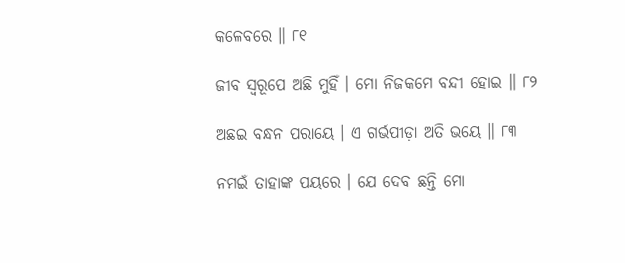କଳେବରେ ॥ ୮୧

ଜୀବ ସ୍ୱରୂପେ ଅଛି ମୁହିଁ । ମୋ ନିଜକମେ ବନ୍ଦୀ ହୋଇ ॥ ୮୨

ଅଛଇ ବନ୍ଧନ ପରାୟେ । ଏ ଗର୍ଭପୀଡ଼ା ଅତି ଭୟେ ॥ ୮୩

ନମଇଁ ତାହାଙ୍କ ପୟରେ । ଯେ ଦେବ ଛନ୍ତି ମୋ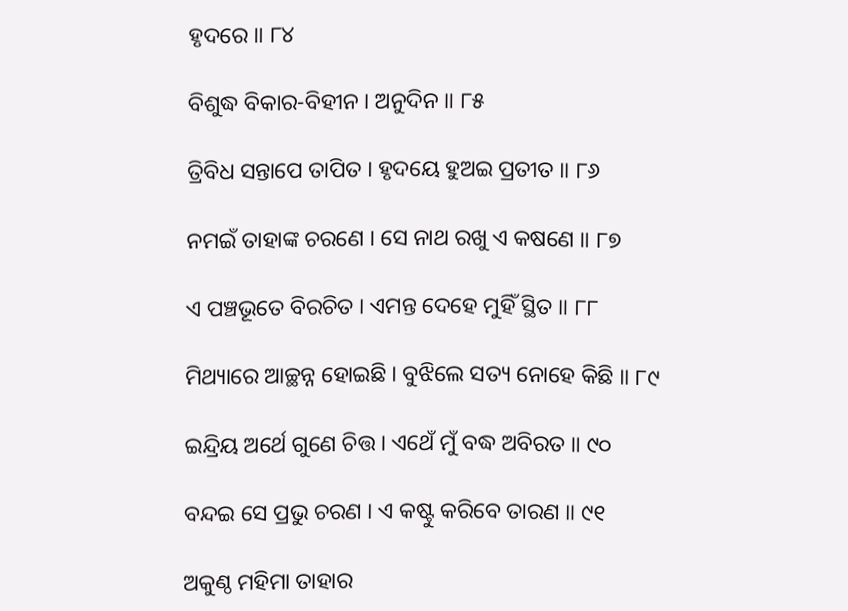ହୃଦରେ ॥ ୮୪

ବିଶୁଦ୍ଧ ବିକାର-ବିହୀନ । ଅନୁଦିନ ॥ ୮୫

ତ୍ରିବିଧ ସନ୍ତାପେ ତାପିତ । ହୃଦୟେ ହୁଅଇ ପ୍ରତୀତ ॥ ୮୬

ନମଇଁ ତାହାଙ୍କ ଚରଣେ । ସେ ନାଥ ରଖୁ ଏ କଷଣେ ॥ ୮୭

ଏ ପଞ୍ଚଭୂତେ ବିରଚିତ । ଏମନ୍ତ ଦେହେ ମୁହିଁ ସ୍ଥିତ ॥ ୮୮

ମିଥ୍ୟାରେ ଆଚ୍ଛନ୍ନ ହୋଇଛି । ବୁଝିଲେ ସତ୍ୟ ନୋହେ କିଛି ॥ ୮୯

ଇନ୍ଦ୍ରିୟ ଅର୍ଥେ ଗୁଣେ ଚିତ୍ତ । ଏଥେଁ ମୁଁ ବଦ୍ଧ ଅବିରତ ॥ ୯୦

ବନ୍ଦଇ ସେ ପ୍ରଭୁ ଚରଣ । ଏ କଷ୍ଟୁ କରିବେ ତାରଣ ॥ ୯୧

ଅକୁଣ୍ଠ ମହିମା ତାହାର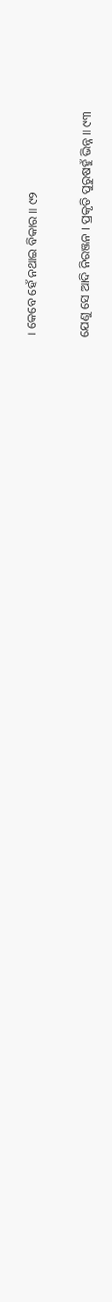। କେବେ ହେଁ ନଥାଇ ବିକାର ॥ ୯୨

ଯେଣୁ ସେ ଆଦି ନିରଞ୍ଜନ । ପ୍ରକୃତି ପୁରୁଷହୁଁ ଭିନ୍ନ ॥ ୯୩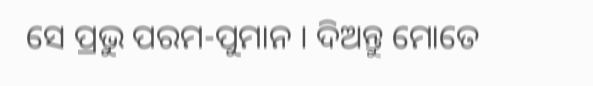ସେ ପ୍ରଭୁ ପରମ-ପୁମାନ । ଦିଅନ୍ତୁ ମୋତେ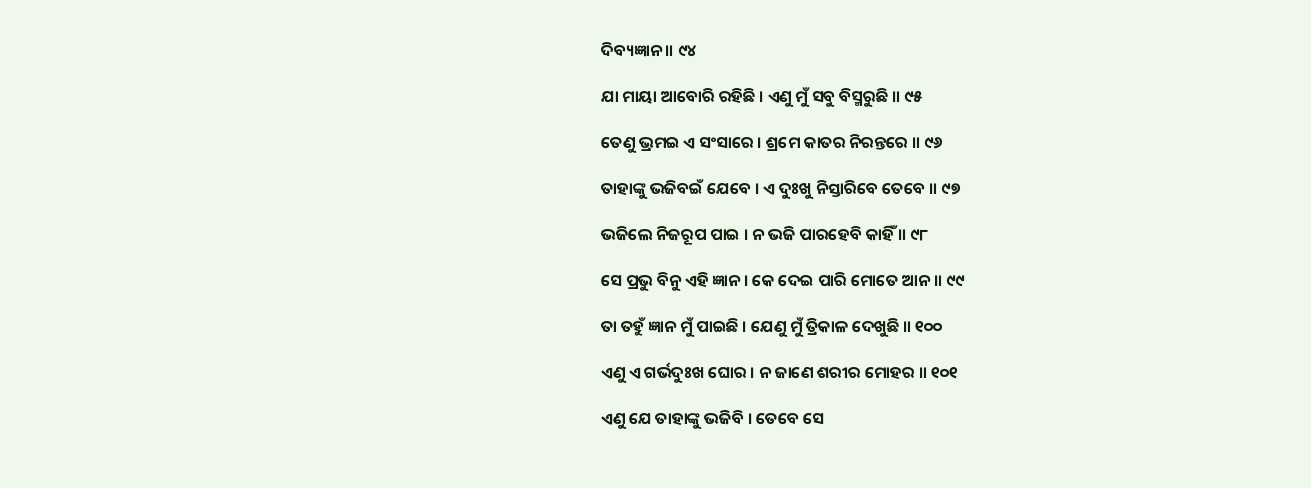ଦିବ୍ୟଜ୍ଞାନ ॥ ୯୪

ଯା ମାୟା ଆବୋରି ରହିଛି । ଏଣୁ ମୁଁ ସବୁ ବିସ୍ମରୁଛି ॥ ୯୫

ତେଣୁ ଭ୍ରମଇ ଏ ସଂସାରେ । ଶ୍ରମେ କାତର ନିରନ୍ତରେ ॥ ୯୬

ତାହାଙ୍କୁ ଭଜିବଇଁ ଯେବେ । ଏ ଦୁଃଖୁ ନିସ୍ତାରିବେ ତେବେ ॥ ୯୭

ଭଜିଲେ ନିଜରୂପ ପାଇ । ନ ଭଜି ପାରହେବି କାହିଁ ॥ ୯୮

ସେ ପ୍ରଭୁ ବିନୁ ଏହି ଜ୍ଞାନ । କେ ଦେଇ ପାରି ମୋତେ ଆନ ॥ ୯୯

ତା ତହୁଁ ଜ୍ଞାନ ମୁଁ ପାଇଛି । ଯେଣୁ ମୁଁ ତ୍ରିକାଳ ଦେଖୁଛି ॥ ୧୦୦

ଏଣୁ ଏ ଗର୍ଭଦୁଃଖ ଘୋର । ନ ଜାଣେ ଶରୀର ମୋହର ॥ ୧୦୧

ଏଣୁ ଯେ ତାହାଙ୍କୁ ଭଜିବି । ତେବେ ସେ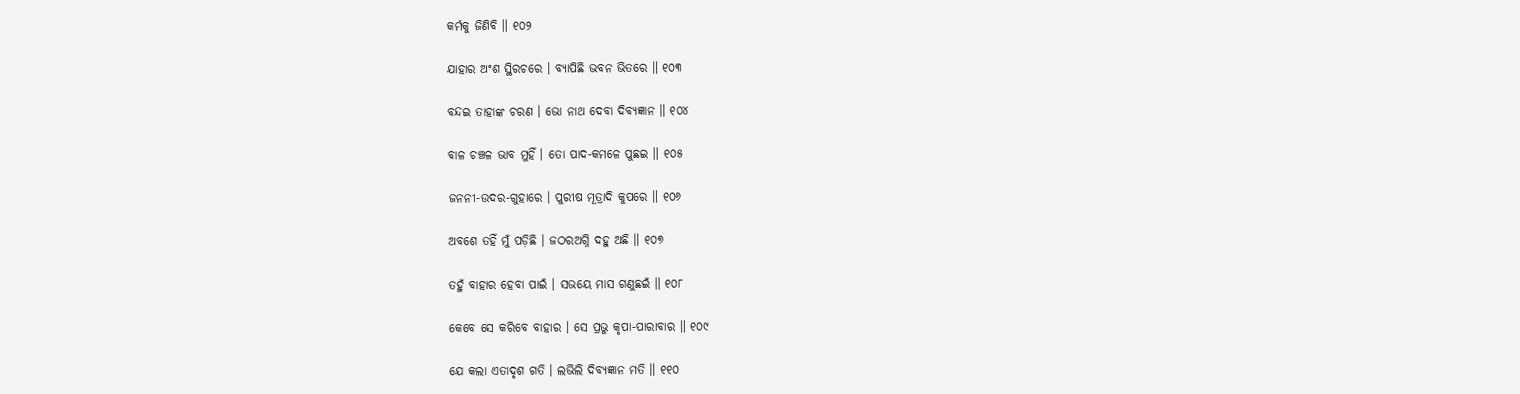କର୍ମକୁ ଜିଣିବି ॥ ୧୦୨

ଯାହାର ଅଂଶ ସ୍ଥିରଚରେ । ବ୍ୟାପିଛି ଭବନ ଭିତରେ ॥ ୧୦୩

ବନ୍ଦଇ ତାହାଙ୍କ ଚରଣ । ଭୋ ନାଥ ଦେବା ଦିବ୍ୟଜ୍ଞାନ ॥ ୧୦୪

ବାଳ ଚଞ୍ଚଳ ଭାବ ମୁହିଁ । ତୋ ପାଦ-କମଳେ ପୁଛଇ ॥ ୧୦୫

ଜନନୀ-ଉଦର-ଗୁହାରେ । ପୁରୀଷ ମୂତ୍ରାଦି କୁପରେ ॥ ୧୦୬

ଅବଶେ ତହିଁ ମୁଁ ପଡ଼ିଛି । ଜଠରଅଗ୍ନି ଦହୁ ଅଛି ॥ ୧୦୭

ତହୁଁ ବାହାର ହେବା ପାଇଁ । ସଭୟେ ମାସ ଗଣୁଛଇଁ ॥ ୧୦୮

କେବେ ସେ କରିବେ ବାହାର । ସେ ପ୍ରଭୁ କୃପା-ପାରାବାର ॥ ୧୦୯

ଯେ କଲା ଏତାଦୃଶ ଗତି । ଲଭିଲି ଦିବ୍ୟଜ୍ଞାନ ମତି ॥ ୧୧୦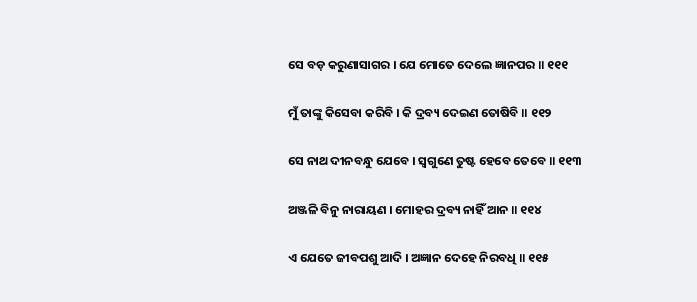ସେ ବଡ଼ କରୁଣାସାଗର । ଯେ ମୋତେ ଦେଲେ ଜ୍ଞାନପର ॥ ୧୧୧

ମୁଁ ତାଙ୍କୁ କିସେବା କରିବି । କି ଦ୍ରବ୍ୟ ଦେଇଣ ତୋଷିବି ॥ ୧୧୨

ସେ ନାଥ ଦୀନବନ୍ଧୁ ଯେବେ । ସ୍ୱଗୁଣେ ତୁଷ୍ଟ ହେବେ ତେବେ ॥ ୧୧୩

ଅଞ୍ଜଳି ବିନୁ ନାରାୟଣ । ମୋହର ଦ୍ରବ୍ୟ ନାହିଁ ଆନ ॥ ୧୧୪

ଏ ଯେତେ ଜୀବପଶୁ ଆଦି । ଅଜ୍ଞାନ ଦେହେ ନିରବଧି ॥ ୧୧୫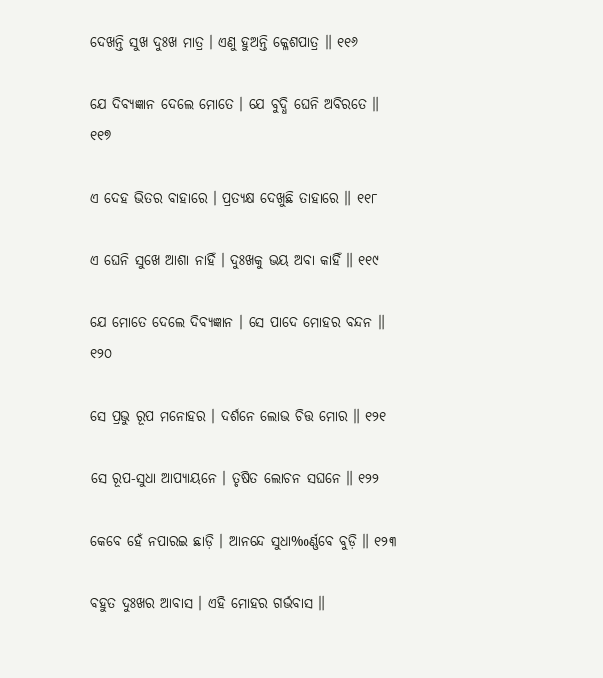ଦେଖନ୍ତି ସୁଖ ଦୁଃଖ ମାତ୍ର । ଏଣୁ ହୁଅନ୍ତି କ୍ଳେଶପାତ୍ର ॥ ୧୧୬

ଯେ ଦିବ୍ୟଜ୍ଞାନ ଦେଲେ ମୋତେ । ଯେ ବୁଦ୍ଧି ଘେନି ଅବିରତେ ॥ ୧୧୭

ଏ ଦେହ ଭିତର ବାହାରେ । ପ୍ରତ୍ୟକ୍ଷ ଦେଖୁଛି ତାହାରେ ॥ ୧୧୮

ଏ ଘେନି ସୁଖେ ଆଶା ନାହିଁ । ଦୁଃଖକୁ ଭୟ ଅବା କାହିଁ ॥ ୧୧୯

ଯେ ମୋତେ ଦେଲେ ଦିବ୍ୟଜ୍ଞାନ । ସେ ପାଦେ ମୋହର ବନ୍ଦନ ॥ ୧୨୦

ସେ ପ୍ରଭୁ ରୂପ ମନୋହର । ଦର୍ଶନେ ଲୋଭ ଚିତ୍ତ ମୋର ॥ ୧୨୧

ସେ ରୂପ-ସୁଧା ଆପ୍ୟାୟନେ । ତୃଷିତ ଲୋଚନ ସଘନେ ॥ ୧୨୨

କେବେ ହେଁ ନପାରଇ ଛାଡ଼ି । ଆନନ୍ଦେ ସୁଧା‰ର୍ଣ୍ଣବେ ବୁଡ଼ି ॥ ୧୨୩

ବହୁତ ଦୁଃଖର ଆବାସ । ଏହି ମୋହର ଗର୍ଭବାସ ॥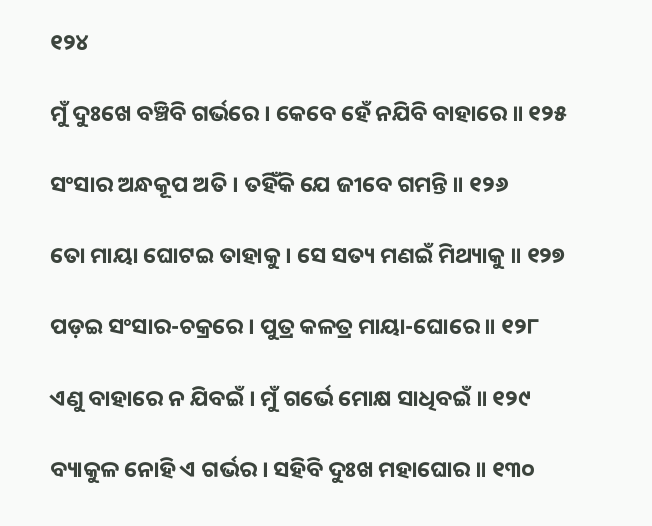୧୨୪

ମୁଁ ଦୁଃଖେ ବଞ୍ଚିବି ଗର୍ଭରେ । କେବେ ହେଁ ନଯିବି ବାହାରେ ॥ ୧୨୫

ସଂସାର ଅନ୍ଧକୂପ ଅତି । ତହିଁକି ଯେ ଜୀବେ ଗମନ୍ତି ॥ ୧୨୬

ତୋ ମାୟା ଘୋଟଇ ତାହାକୁ । ସେ ସତ୍ୟ ମଣଇଁ ମିଥ୍ୟାକୁ ॥ ୧୨୭

ପଡ଼ଇ ସଂସାର-ଚକ୍ରରେ । ପୁତ୍ର କଳତ୍ର ମାୟା-ଘୋରେ ॥ ୧୨୮

ଏଣୁ ବାହାରେ ନ ଯିବଇଁ । ମୁଁ ଗର୍ଭେ ମୋକ୍ଷ ସାଧିବଇଁ ॥ ୧୨୯

ବ୍ୟାକୁଳ ନୋହି ଏ ଗର୍ଭର । ସହିବି ଦୁଃଖ ମହାଘୋର ॥ ୧୩୦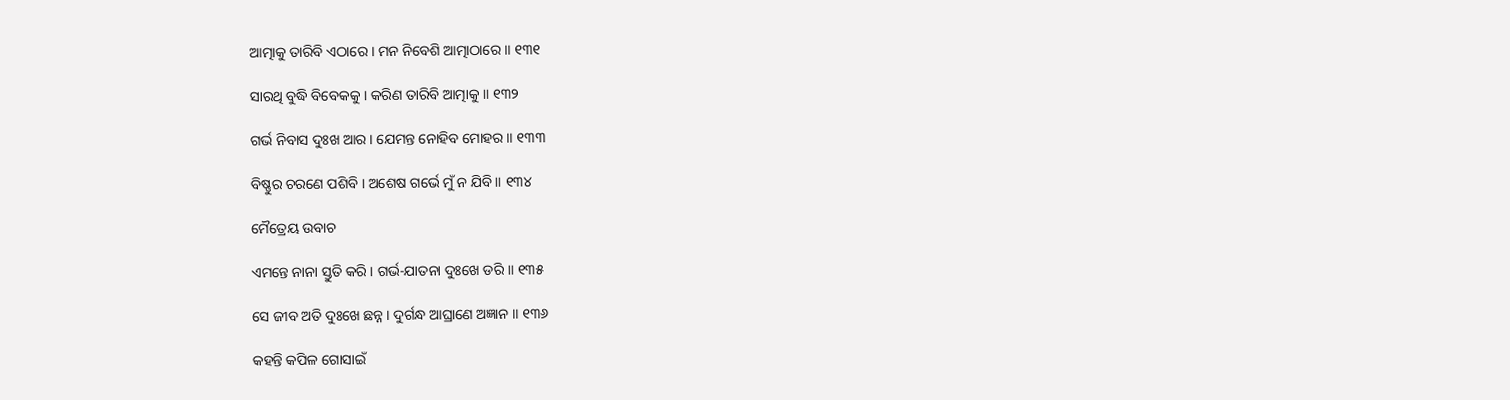ଆତ୍ମାକୁ ତାରିବି ଏଠାରେ । ମନ ନିବେଶି ଆତ୍ମାଠାରେ ॥ ୧୩୧

ସାରଥି ବୁଦ୍ଧି ବିବେକକୁ । କରିଣ ତାରିବି ଆତ୍ମାକୁ ॥ ୧୩୨

ଗର୍ଭ ନିବାସ ଦୁଃଖ ଆର । ଯେମନ୍ତ ନୋହିବ ମୋହର ॥ ୧୩୩

ବିଷ୍ଣୁର ଚରଣେ ପଶିବି । ଅଶେଷ ଗର୍ଭେ ମୁଁ ନ ଯିବି ॥ ୧୩୪

ମୈତ୍ରେୟ ଉବାଚ

ଏମନ୍ତେ ନାନା ସ୍ତୁତି କରି । ଗର୍ଭ-ଯାତନା ଦୁଃଖେ ଡରି ॥ ୧୩୫

ସେ ଜୀବ ଅତି ଦୁଃଖେ ଛନ୍ନ । ଦୁର୍ଗନ୍ଧ ଆଘ୍ରାଣେ ଅଜ୍ଞାନ ॥ ୧୩୬

କହନ୍ତି କପିଳ ଗୋସାଇଁ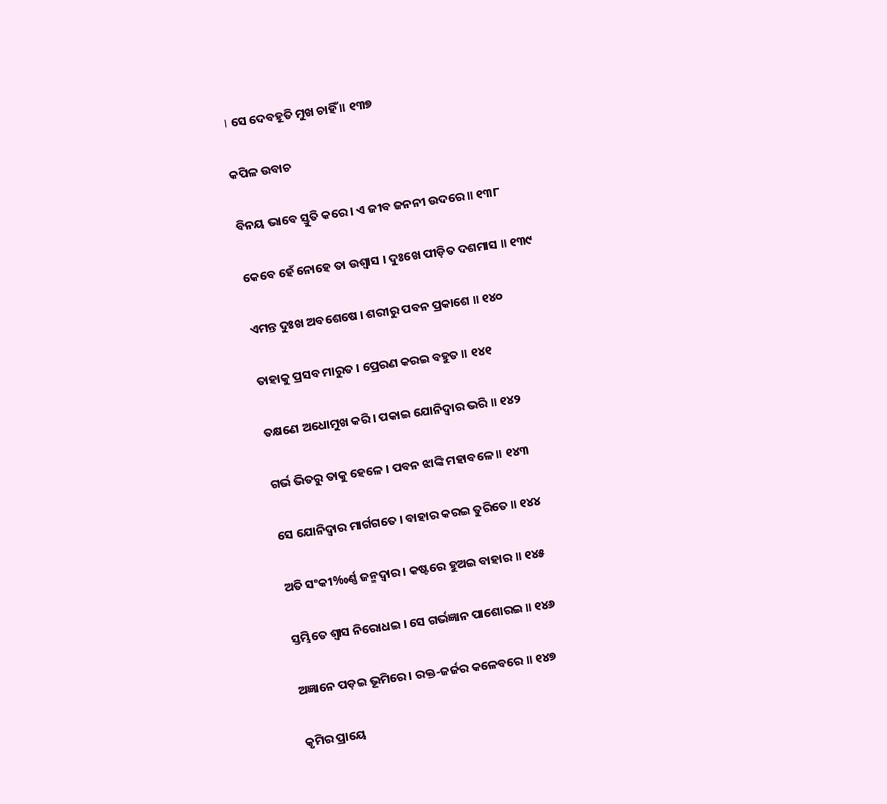। ସେ ଦେବହୂତି ମୁଖ ଚାହିଁ ॥ ୧୩୭

କପିଳ ଉବାଚ

ବିନୟ ଭାବେ ସ୍ତୁତି କରେ । ଏ ଜୀବ ଜନନୀ ଉଦରେ ॥ ୧୩୮

କେବେ ହେଁ ନୋହେ ତା ଉଶ୍ୱାସ । ଦୁଃଖେ ପୀଡ଼ିତ ଦଶମାସ ॥ ୧୩୯

ଏମନ୍ତ ଦୁଃଖ ଅବଶେଷେ । ଶରୀରୁ ପବନ ପ୍ରକାଶେ ॥ ୧୪୦

ତାହାକୁ ପ୍ରସବ ମାରୁତ । ପ୍ରେରଣ କରଇ ବହୁତ ॥ ୧୪୧

ତକ୍ଷଣେ ଅଧୋମୁଖ କରି । ପକାଇ ଯୋନିଦ୍ୱାର ଭରି ॥ ୧୪୨

ଗର୍ଭ ଭିତରୁ ତାକୁ ହେଳେ । ପବନ ଝାଙ୍କି ମହାବଳେ ॥ ୧୪୩

ସେ ଯୋନିଦ୍ୱାର ମାର୍ଗଗତେ । ବାହାର କରଇ ତୁରିତେ ॥ ୧୪୪

ଅତି ସଂକୀ‰ର୍ଣ୍ଣ ଜନ୍ମଦ୍ୱାର । କଷ୍ଟରେ ହୁଅଇ ବାହାର ॥ ୧୪୫

ସ୍ତମ୍ଭିତେ ଶ୍ୱାସ ନିରୋଧଇ । ସେ ଗର୍ଭଜ୍ଞାନ ପାଶୋରଇ ॥ ୧୪୬

ଅଜ୍ଞାନେ ପଡ଼ଇ ଭୂମିରେ । ରକ୍ତ-ଜର୍ଜର କଳେବରେ ॥ ୧୪୭

କୃମିର ପ୍ରାୟେ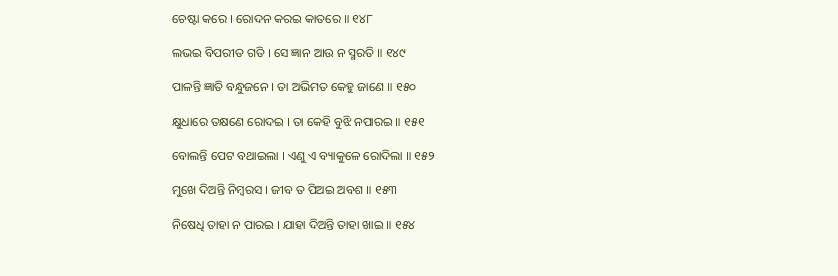ଚେଷ୍ଟା କରେ । ରୋଦନ କରଇ କାତରେ ॥ ୧୪୮

ଲଭଇ ବିପରୀତ ଗତି । ସେ ଜ୍ଞାନ ଆଉ ନ ସ୍ମରତି ॥ ୧୪୯

ପାଳନ୍ତି ଜ୍ଞାତି ବନ୍ଧୁଜନେ । ତା ଅଭିମତ କେହୁ ଜାଣେ ॥ ୧୫୦

କ୍ଷୁଧାରେ ତକ୍ଷଣେ ରୋଦଇ । ତା କେହି ବୁଝି ନପାରଇ ॥ ୧୫୧

ବୋଲନ୍ତି ପେଟ ବଥାଇଲା । ଏଣୁ ଏ ବ୍ୟାକୁଳେ ରୋଦିଲା ॥ ୧୫୨

ମୁଖେ ଦିଅନ୍ତି ନିମ୍ବରସ । ଜୀବ ତ ପିଅଇ ଅବଶ ॥ ୧୫୩

ନିଷେଧି ତାହା ନ ପାରଇ । ଯାହା ଦିଅନ୍ତି ତାହା ଖାଇ ॥ ୧୫୪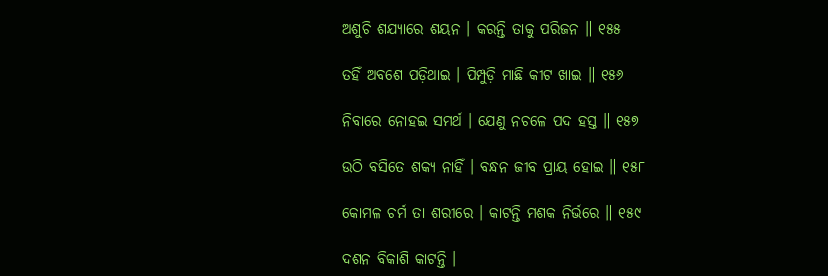ଅଶୁଚି ଶଯ୍ୟାରେ ଶୟନ । କରନ୍ତି ତାକୁ ପରିଜନ ॥ ୧୫୫

ତହିଁ ଅବଶେ ପଡ଼ିଥାଇ । ପିମ୍ପୁଡ଼ି ମାଛି କୀଟ ଖାଇ ॥ ୧୫୬

ନିବାରେ ନୋହଇ ସମର୍ଥ । ଯେଣୁ ନଚଳେ ପଦ ହସ୍ତ ॥ ୧୫୭

ଉଠି ବସିତେ ଶକ୍ୟ ନାହିଁ । ବନ୍ଧନ ଜୀବ ପ୍ରାୟ ହୋଇ ॥ ୧୫୮

କୋମଳ ଚର୍ମ ତା ଶରୀରେ । କାଟନ୍ତି ମଶକ ନିର୍ଭରେ ॥ ୧୫୯

ଦଶନ ବିକାଶି କାଟନ୍ତି ।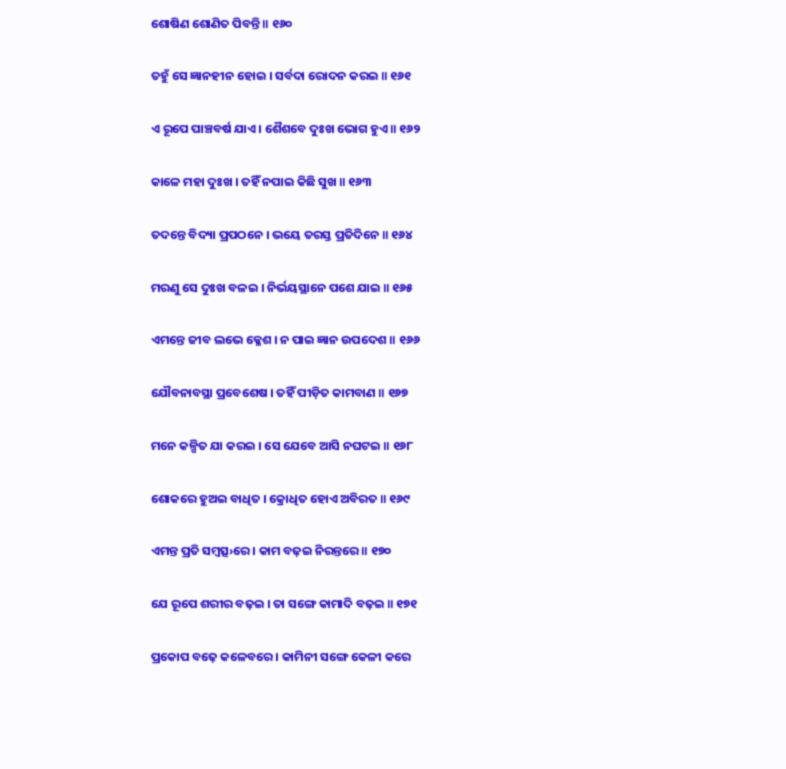ଶୋଷିଣ ଶୋଣିତ ପିବନ୍ତି ॥ ୧୬୦

ତହୁଁ ସେ ଜ୍ଞାନହୀନ ହୋଇ । ସର୍ବଦା ରୋଦନ କରଇ ॥ ୧୬୧

ଏ ରୂପେ ପାଞ୍ଚବର୍ଷ ଯାଏ । ଶୈଶବେ ଦୁଃଖ ଭୋଗ ହୁଏ ॥ ୧୬୨

କାଳେ ମହା ଦୁଃଖ । ତହିଁ ନପାଇ କିଛି ସୁଖ ॥ ୧୬୩

ତଦନ୍ତେ ବିଦ୍ୟା ପ୍ରପଠନେ । ଭୟେ ତରସ୍ତ ପ୍ରତିଦିନେ ॥ ୧୬୪

ମରଣୁ ସେ ଦୁଃଖ ବଳଇ । ନିର୍ଭୟସ୍ଥାନେ ପଶେ ଯାଇ ॥ ୧୬୫

ଏମନ୍ତେ ଜୀବ ଲଭେ କ୍ଳେଶ । ନ ପାଇ ଜ୍ଞାନ ଉପଦେଶ ॥ ୧୬୬

ଯୌବନାବସ୍ଥା ପ୍ରବେଶେଷ । ତହିଁ ପୀଡ଼ିତ କାମବାଣ ॥ ୧୬୭

ମନେ କଳ୍ପିତ ଯା କରଇ । ସେ ଯେବେ ଆସି ନଘଟଇ ॥ ୧୬୮

ଶୋକରେ ହୁଅଇ ବାଧିତ । କ୍ରୋଧିତ ହୋଏ ଅବିରତ ॥ ୧୬୯

ଏମନ୍ତ ପ୍ରତି ସମ୍ବତ୍ସ›ରେ । କାମ ବଢ଼ଇ ନିରନ୍ତରେ ॥ ୧୭୦

ଯେ ରୂପେ ଶରୀର ବଢ଼ଇ । ତା ସଙ୍ଗେ କାମାଦି ବଢ଼ଇ ॥ ୧୭୧

ପ୍ରକୋପ ବଢ଼େ କଳେବରେ । କାମିନୀ ସଙ୍ଗେ କେଳୀ କରେ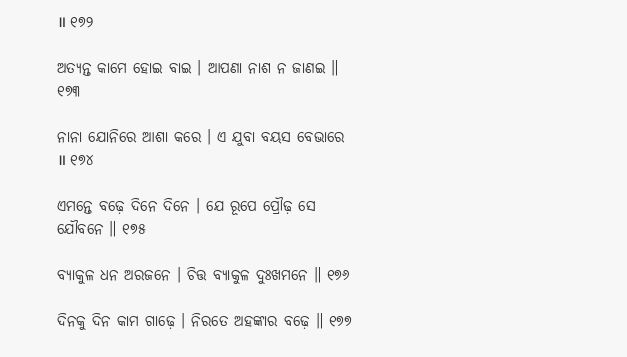॥ ୧୭୨

ଅତ୍ୟନ୍ତ କାମେ ହୋଇ ବାଇ । ଆପଣା ନାଶ ନ ଜାଣଇ ॥ ୧୭୩

ନାନା ଯୋନିରେ ଆଶା କରେ । ଏ ଯୁବା ବୟସ ବେଭାରେ ॥ ୧୭୪

ଏମନ୍ତେ ବଢ଼େ ଦିନେ ଦିନେ । ଯେ ରୂପେ ପ୍ରୌଢ଼ ସେ ଯୌବନେ ॥ ୧୭୫

ବ୍ୟାକୁଳ ଧନ ଅରଜନେ । ଚିତ୍ତ ବ୍ୟାକୁଳ ଦୁଃଖମନେ ॥ ୧୭୬

ଦିନକୁ ଦିନ କାମ ଗାଢ଼େ । ନିରତେ ଅହଙ୍କାର ବଢ଼େ ॥ ୧୭୭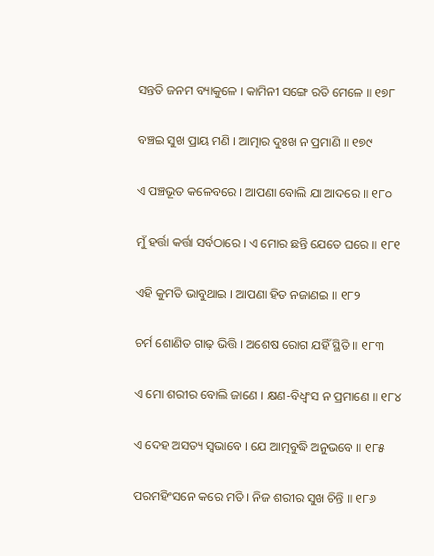ସନ୍ତତି ଜନମ ବ୍ୟାକୁଳେ । କାମିନୀ ସଙ୍ଗେ ରତି ମେଳେ ॥ ୧୭୮

ବଞ୍ଚଇ ସୁଖ ପ୍ରାୟ ମଣି । ଆତ୍ମାର ଦୁଃଖ ନ ପ୍ରମାଣି ॥ ୧୭୯

ଏ ପଞ୍ଚଭୂତ କଳେବରେ । ଆପଣା ବୋଲି ଯା ଆଦରେ ॥ ୧୮୦

ମୁଁ ହର୍ତ୍ତା କର୍ତ୍ତା ସର୍ବଠାରେ । ଏ ମୋର ଛନ୍ତି ଯେତେ ଘରେ ॥ ୧୮୧

ଏହି କୁମତି ଭାବୁଥାଇ । ଆପଣା ହିତ ନଜାଣଇ ॥ ୧୮୨

ଚର୍ମ ଶୋଣିତ ଗାଢ଼ ଭିତ୍ତି । ଅଶେଷ ରୋଗ ଯହିଁ ସ୍ଥିତି ॥ ୧୮୩

ଏ ମୋ ଶରୀର ବୋଲି ଜାଣେ । କ୍ଷଣ-ବିଧ୍ୱଂସ ନ ପ୍ରମାଣେ ॥ ୧୮୪

ଏ ଦେହ ଅସତ୍ୟ ସ୍ୱଭାବେ । ଯେ ଆତ୍ମବୁଦ୍ଧି ଅନୁଭବେ ॥ ୧୮୫

ପରମହିଂସନେ କରେ ମତି । ନିଜ ଶରୀର ସୁଖ ଚିନ୍ତି ॥ ୧୮୬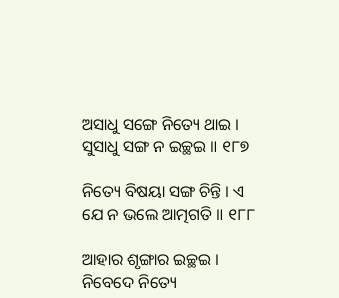ଅସାଧୁ ସଙ୍ଗେ ନିତ୍ୟେ ଥାଇ । ସୁସାଧୁ ସଙ୍ଗ ନ ଇଚ୍ଛଇ ॥ ୧୮୭

ନିତ୍ୟେ ବିଷୟା ସଙ୍ଗ ଚିନ୍ତି । ଏ ଯେ ନ ଭଲେ ଆତ୍ମଗତି ॥ ୧୮୮

ଆହାର ଶୃଙ୍ଗାର ଇଚ୍ଛଇ । ନିବେଦେ ନିତ୍ୟେ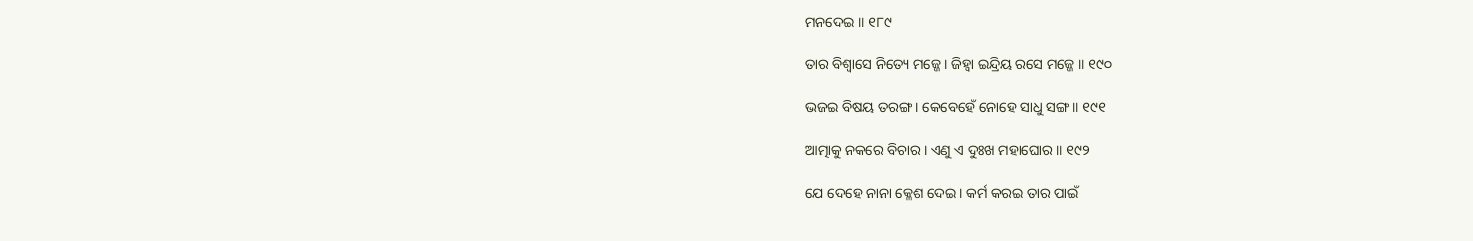ମନଦେଇ ॥ ୧୮୯

ତାର ବିଶ୍ୱାସେ ନିତ୍ୟେ ମଜ୍ଜେ । ଜିହ୍ୱା ଇନ୍ଦ୍ରିୟ ରସେ ମଜ୍ଜେ ॥ ୧୯୦

ଭଜଇ ବିଷୟ ତରଙ୍ଗ । କେବେହେଁ ନୋହେ ସାଧୁ ସଙ୍ଗ ॥ ୧୯୧

ଆତ୍ମାକୁ ନକରେ ବିଚାର । ଏଣୁ ଏ ଦୁଃଖ ମହାଘୋର ॥ ୧୯୨

ଯେ ଦେହେ ନାନା କ୍ଳେଶ ଦେଇ । କର୍ମ କରଇ ତାର ପାଇଁ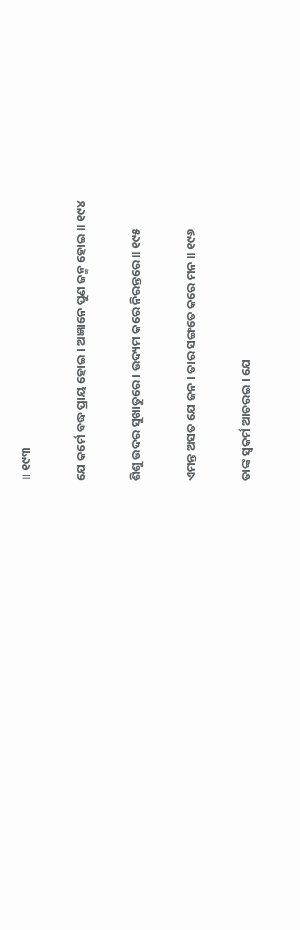॥ ୧୯୩

ଯେ କର୍ମେ ବଦ୍ଧ ପ୍ରାୟ ହୋଇ । ଅଜ୍ଞାନେ ପୁଣ ଜନ୍ମ ହୋଇ ॥ ୧୯୪

ଶିଶୁ ଉଦର ସୁଖାତୁରେ । ଉଦ୍ୟମ କରେ ନିରନ୍ତରେ ॥ ୧୯୫

ଏମନ୍ତ ଅସତ ଯେ ଜନ । ତାର ସଙ୍ଗତେ କରେ ମନ ॥ ୧୯୬

ତାଙ୍କ ସ୍ୱକର୍ମ ଆଚରଇ । ଯେ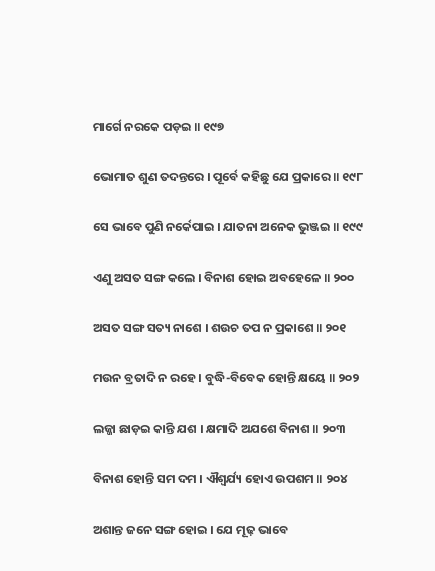ମାର୍ଗେ ନରକେ ପଡ଼ଇ ॥ ୧୯୭

ଭୋମାତ ଶୁଣ ତଦନ୍ତରେ । ପୂର୍ବେ କହିଛୁ ଯେ ପ୍ରକାରେ ॥ ୧୯୮

ସେ ଭାବେ ପୁଣି ନର୍କେପାଇ । ଯାତନା ଅନେକ ଭୁଞ୍ଜଇ ॥ ୧୯୯

ଏଣୁ ଅସତ ସଙ୍ଗ କଲେ । ବିନାଶ ହୋଇ ଅବହେଳେ ॥ ୨୦୦

ଅସତ ସଙ୍ଗ ସତ୍ୟ ନାଶେ । ଶଉଚ ତପ ନ ପ୍ରକାଶେ ॥ ୨୦୧

ମଉନ ବ୍ରତାଦି ନ ରହେ । ବୁଦ୍ଧି-ବିବେକ ହୋନ୍ତି କ୍ଷୟେ ॥ ୨୦୨

ଲଜ୍ଜା ଛାଡ଼ଇ କାନ୍ତି ଯଶ । କ୍ଷମାଦି ଅଯଶେ ବିନାଶ ॥ ୨୦୩

ବିନାଶ ହୋନ୍ତି ସମ ଦମ । ଐଶ୍ୱର୍ଯ୍ୟ ହୋଏ ଉପଶମ ॥ ୨୦୪

ଅଶାନ୍ତ ଜନେ ସଙ୍ଗ ହୋଇ । ଯେ ମୂଢ଼ ଭାବେ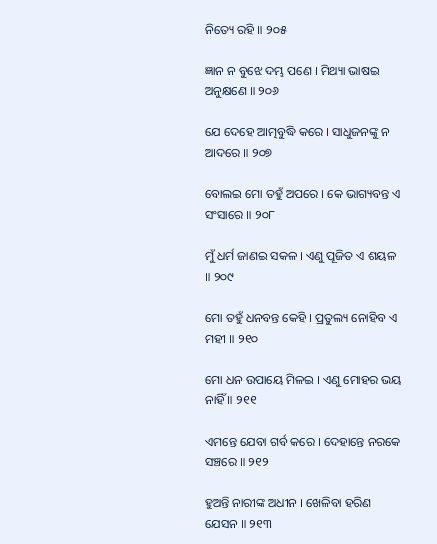ନିତ୍ୟେ ରହି ॥ ୨୦୫

ଜ୍ଞାନ ନ ବୁଝେ ଦମ୍ଭ ପଣେ । ମିଥ୍ୟା ଭାଷଇ ଅନୁକ୍ଷଣେ ॥ ୨୦୬

ଯେ ଦେହେ ଆତ୍ମବୁଦ୍ଧି କରେ । ସାଧୁଜନଙ୍କୁ ନ ଆଦରେ ॥ ୨୦୭

ବୋଲଇ ମୋ ତହୁଁ ଅପରେ । କେ ଭାଗ୍ୟବନ୍ତ ଏ ସଂସାରେ ॥ ୨୦୮

ମୁଁ ଧର୍ମ ଜାଣଇ ସକଳ । ଏଣୁ ପୂଜିତ ଏ ଶୟଳ ॥ ୨୦୯

ମୋ ତହୁଁ ଧନବନ୍ତ କେହି । ପ୍ରତୁଲ୍ୟ ନୋହିବ ଏ ମହୀ ॥ ୨୧୦

ମୋ ଧନ ଉପାୟେ ମିଳଇ । ଏଣୁ ମୋହର ଭୟ ନାହିଁ ॥ ୨୧୧

ଏମନ୍ତେ ଯେବା ଗର୍ବ କରେ । ଦେହାନ୍ତେ ନରକେ ସଞ୍ଚରେ ॥ ୨୧୨

ହୁଅନ୍ତି ନାରୀଙ୍କ ଅଧୀନ । ଖେଳିବା ହରିଣ ଯେସନ ॥ ୨୧୩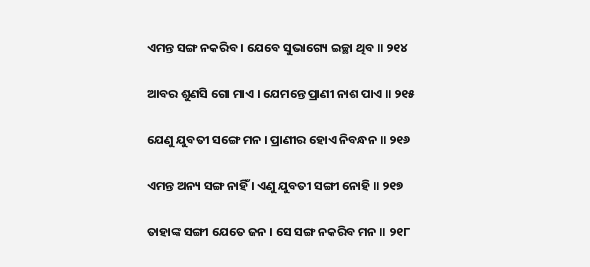ଏମନ୍ତ ସଙ୍ଗ ନକରିବ । ଯେବେ ସୁଭାଗ୍ୟେ ଇଚ୍ଛା ଥିବ ॥ ୨୧୪

ଆବର ଶୁଣସି ଗୋ ମାଏ । ଯେମନ୍ତେ ପ୍ରାଣୀ ନାଶ ପାଏ ॥ ୨୧୫

ଯେଣୁ ଯୁବତୀ ସଙ୍ଗେ ମନ । ପ୍ରାଣୀର ହୋଏ ନିବନ୍ଧନ ॥ ୨୧୬

ଏମନ୍ତ ଅନ୍ୟ ସଙ୍ଗ ନାହିଁ । ଏଣୁ ଯୁବତୀ ସଙ୍ଗୀ ନୋହି ॥ ୨୧୭

ତାହାଙ୍କ ସଙ୍ଗୀ ଯେତେ ଜନ । ସେ ସଙ୍ଗ ନକରିବ ମନ ॥ ୨୧୮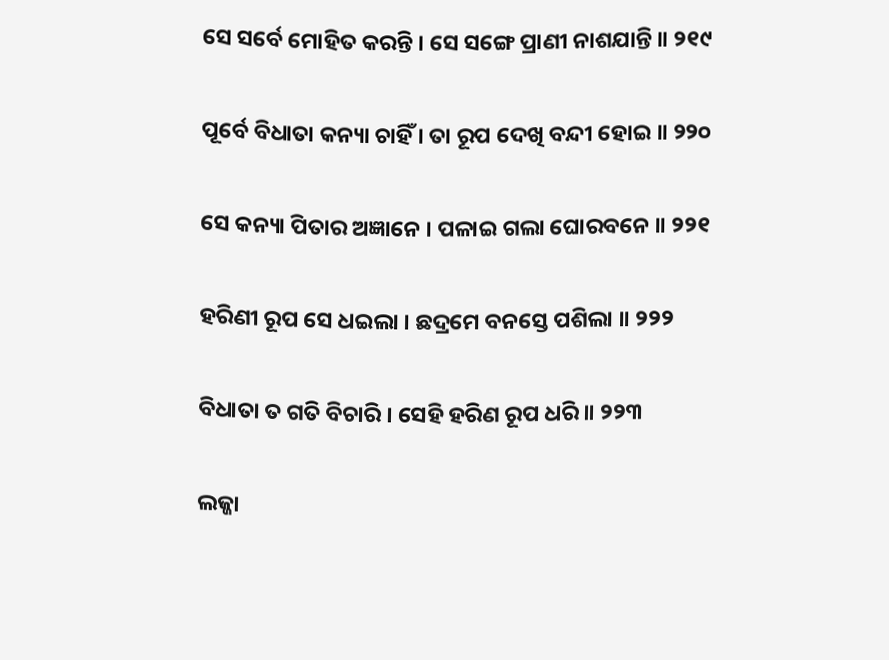ସେ ସର୍ବେ ମୋହିତ କରନ୍ତି । ସେ ସଙ୍ଗେ ପ୍ରାଣୀ ନାଶଯାନ୍ତି ॥ ୨୧୯

ପୂର୍ବେ ବିଧାତା କନ୍ୟା ଚାହିଁ । ତା ରୂପ ଦେଖି ବନ୍ଦୀ ହୋଇ ॥ ୨୨୦

ସେ କନ୍ୟା ପିତାର ଅଜ୍ଞାନେ । ପଳାଇ ଗଲା ଘୋରବନେ ॥ ୨୨୧

ହରିଣୀ ରୂପ ସେ ଧଇଲା । ଛଦ୍ରମେ ବନସ୍ତେ ପଶିଲା ॥ ୨୨୨

ବିଧାତା ତ ଗତି ବିଚାରି । ସେହି ହରିଣ ରୂପ ଧରି ॥ ୨୨୩

ଲଜ୍ଜା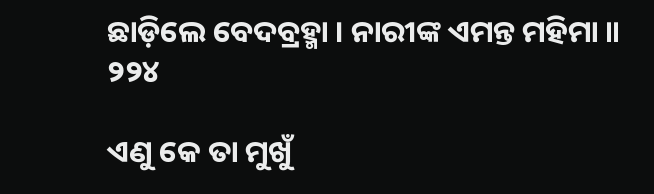ଛାଡ଼ିଲେ ବେଦବ୍ରହ୍ମା । ନାରୀଙ୍କ ଏମନ୍ତ ମହିମା ॥ ୨୨୪

ଏଣୁ କେ ତା ମୁଖୁଁ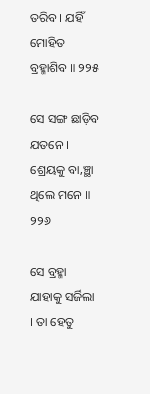ତରିବ । ଯହିଁ ମୋହିତ ବ୍ରହ୍ମାଶିବ ॥ ୨୨୫

ସେ ସଙ୍ଗ ଛାଡ଼ିବ ଯତନେ । ଶ୍ରେୟକୁ ବା‚ଞ୍ଛା ଥିଲେ ମନେ ॥ ୨୨୬

ସେ ବ୍ରହ୍ମା ଯାହାକୁ ସର୍ଜିଲା । ତା ହେତୁ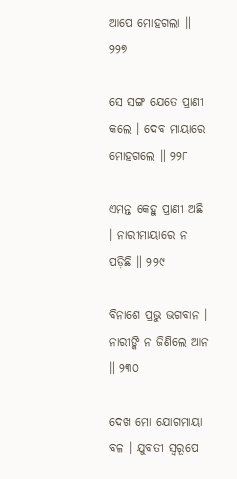ଆପେ ମୋହଗଲା ॥ ୨୨୭

ସେ ସଙ୍ଗ ଯେତେ ପ୍ରାଣୀ କଲେ । ଦେବ ମାୟାରେ ମୋହଗଲେ ॥ ୨୨୮

ଏମନ୍ତ କେହୁ ପ୍ରାଣୀ ଅଛି । ନାରୀମାୟାରେ ନ ପଡ଼ିଛି ॥ ୨୨୯

ବିନାଶେ ପ୍ରଭୁ ଭଗବାନ । ନାରୀଙ୍କି ନ ଜିଣିଲେ ଆନ ॥ ୨୩୦

ଦେଖ ମୋ ଯୋଗମାୟା ବଳ । ଯୁବତୀ ସ୍ୱରୂପେ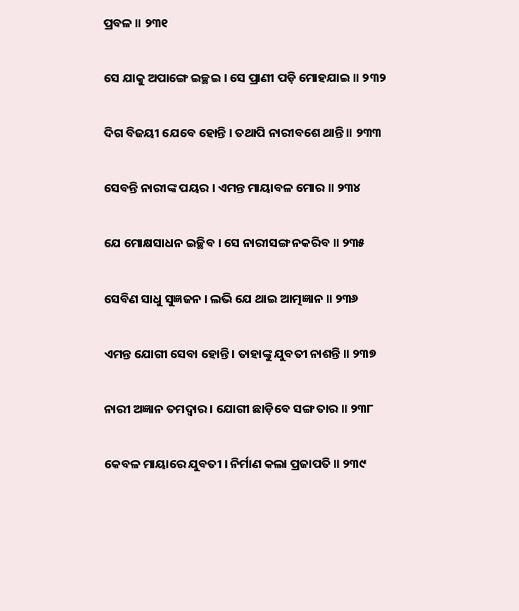ପ୍ରବଳ ॥ ୨୩୧

ସେ ଯାକୁ ଅପାଙ୍ଗେ ଇଚ୍ଛଇ । ସେ ପ୍ରାଣୀ ପଡ଼ି ମୋହଯାଇ ॥ ୨୩୨

ଦିଗ ବିଜୟୀ ଯେବେ ହୋନ୍ତି । ତଥାପି ନାରୀବଶେ ଥାନ୍ତି ॥ ୨୩୩

ସେବନ୍ତି ନାରୀଙ୍କ ପୟର । ଏମନ୍ତ ମାୟାବଳ ମୋର ॥ ୨୩୪

ଯେ ମୋକ୍ଷସାଧନ ଇଚ୍ଛିବ । ସେ ନାରୀସଙ୍ଗ ନକରିବ ॥ ୨୩୫

ସେବିଣ ସାଧୁ ସୁଜ୍ଞଜନ । ଲଭି ଯେ ଥାଇ ଆତ୍ମଜ୍ଞାନ ॥ ୨୩୬

ଏମନ୍ତ ଯୋଗୀ ସେବା ହୋନ୍ତି । ତାହାଙ୍କୁ ଯୁବତୀ ନାଶନ୍ତି ॥ ୨୩୭

ନାରୀ ଅଜ୍ଞାନ ତମଦ୍ୱାର । ଯୋଗୀ ଛାଡ଼ିବେ ସଙ୍ଗ ତାର ॥ ୨୩୮

କେବଳ ମାୟାରେ ଯୁବତୀ । ନିର୍ମାଣ କଲା ପ୍ରଜାପତି ॥ ୨୩୯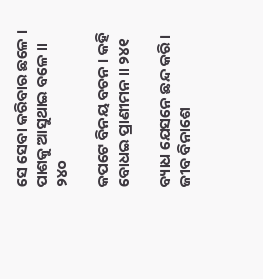ସେ ସେବା କରିବାର ଛଳେ । ପାଶକୁ ଆସୁଥାଇ ବଳେ ॥ ୨୪୦

କପଟେ ବିନୟ ବଚନ । କହି ବୋଧଇ ପ୍ରାଣୀମନ ॥ ୨୪୧

ବ୍ୟାଧ ଯେସନେ ଛନ୍ଦ କରି । ଜୀବ ବିନାଶେ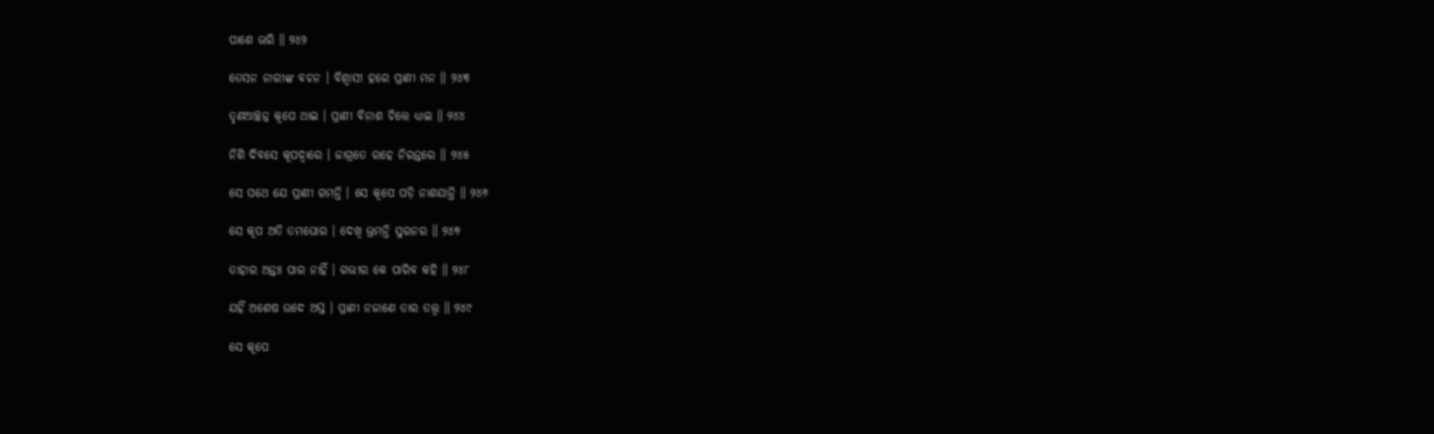ପାଶେ ଭରି ॥ ୨୪୨

ତେସନ ନାରୀଙ୍କ ବଚନ । ବିଶ୍ୱାସୀ ହରେ ପ୍ରାଣୀ ମନ ॥ ୨୪୩

ତୃଣଆଚ୍ଛନ୍ନ କୂପେ ଥାଇ । ପ୍ରାଣୀ ବିନାଶ ଚିତ୍ତେ ଧ୍ୟାଇ ॥ ୨୪୪

ନିଶି ଦିବସେ କୂପଦ୍ୱାରେ । ଜାଗ୍ରତେ ରହେ ନିରନ୍ତରେ ॥ ୨୪୫

ସେ ପଥେ ଯେ ପ୍ରାଣୀ ଗମନ୍ତି । ସେ କୂପେ ପଡ଼ି ନାଶଯାନ୍ତି ॥ ୨୪୬

ସେ କୂପ ଅତି ତମଘୋର । ଦେଖି ଭ୍ରମନ୍ତି ସୁରନର ॥ ୨୪୭

ତାହାର ଅନ୍ତଃ ପାର ନାହିଁ । ଗଭୀର କେ ପାରିବ କହି ॥ ୨୪୮

ଯହିଁ ଅଶେଷ ଉଦେ ଅସ୍ତ । ପ୍ରାଣୀ ନଜାଣେ ତାର ତ‌ତ୍ତ୍ବ ॥ ୨୪୯

ସେ କୂପେ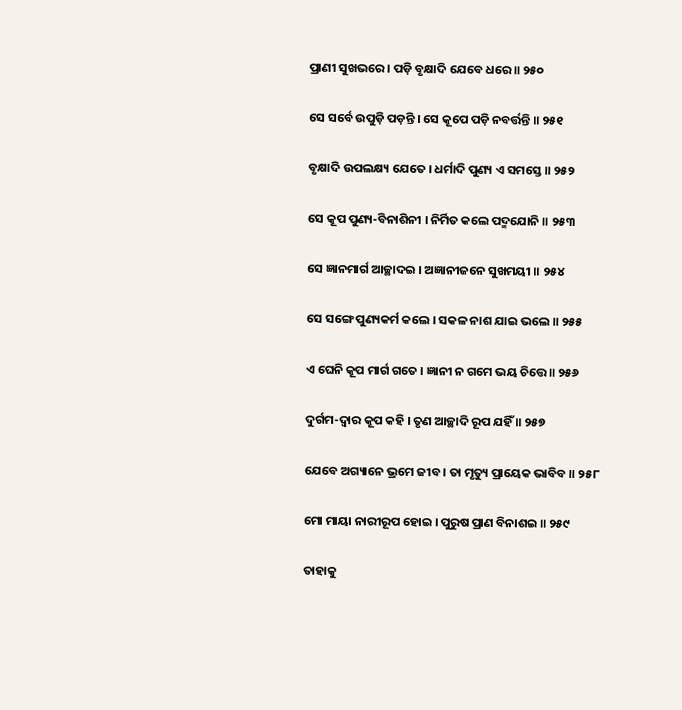ପ୍ରାଣୀ ସୁଖଭରେ । ପଡ଼ି ବୃକ୍ଷାଦି ଯେବେ ଧରେ ॥ ୨୫୦

ସେ ସର୍ବେ ଉପୁଡ଼ି ପଡ଼ନ୍ତି । ସେ କୂପେ ପଡ଼ି ନବର୍ତ୍ତନ୍ତି ॥ ୨୫୧

ବୃକ୍ଷାଦି ଉପଲକ୍ଷ୍ୟ ଯେତେ । ଧର୍ମାଦି ପୁଣ୍ୟ ଏ ସମସ୍ତେ ॥ ୨୫୨

ସେ କୂପ ପୁଣ୍ୟ-ବିନାଶିନୀ । ନିର୍ମିତ କଲେ ପଦ୍ମଯୋନି ॥ ୨୫୩

ସେ ଜ୍ଞାନମାର୍ଗ ଆଚ୍ଛାଦଇ । ଅଜ୍ଞାନୀଜନେ ସୁଖମୟୀ ॥ ୨୫୪

ସେ ସଙ୍ଗେ ପୁଣ୍ୟକର୍ମ କଲେ । ସକଳ ନାଶ ଯାଇ ଭଲେ ॥ ୨୫୫

ଏ ଘେନି କୂପ ମାର୍ଗ ଗତେ । ଜ୍ଞାନୀ ନ ଗମେ ଭୟ ଚିତ୍ତେ ॥ ୨୫୬

ଦୁର୍ଗମ-ଦ୍ୱାର କୂପ କହି । ତୃଣ ଆଚ୍ଛାଦି ରୂପ ଯହିଁ ॥ ୨୫୭

ଯେବେ ଅଗ୍ୟାନେ ଭ୍ରମେ ଜୀବ । ତା ମୃତ୍ୟୁ ପ୍ରାୟେକ ଭାବିବ ॥ ୨୫୮

ମୋ ମାୟା ନାରୀରୂପ ହୋଇ । ପୁରୁଷ ପ୍ରାଣ ବିନାଶଇ ॥ ୨୫୯

ତାହାକୁ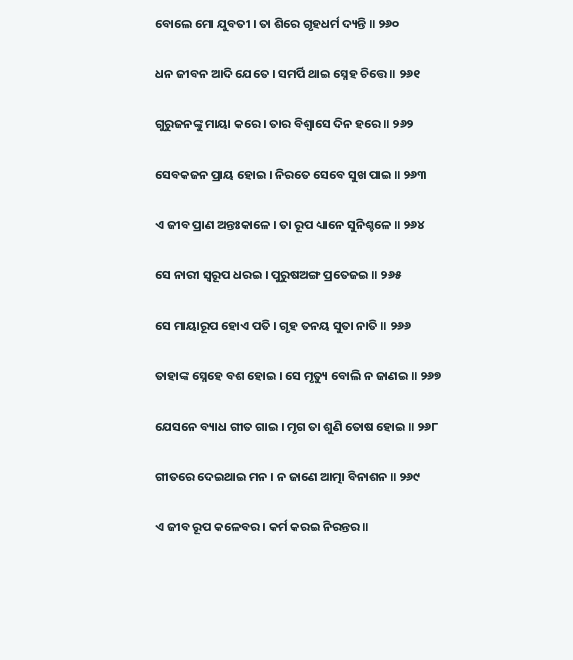ବୋଲେ ମୋ ଯୁବତୀ । ତା ଶିରେ ଗୃହଧର୍ମ ଦ୍ୟନ୍ତି ॥ ୨୬୦

ଧନ ଜୀବନ ଆଦି ଯେତେ । ସମର୍ପି ଥାଇ ସ୍ନେହ ଚିତ୍ତେ ॥ ୨୬୧

ଗୁରୁଜନଙ୍କୁ ମାୟା କରେ । ତାର ବିଶ୍ୱାସେ ଦିନ ହରେ ॥ ୨୬୨

ସେବକଜନ ପ୍ରାୟ ହୋଇ । ନିରତେ ସେବେ ସୁଖ ପାଇ ॥ ୨୬୩

ଏ ଜୀବ ପ୍ରାଣ ଅନ୍ତଃକାଳେ । ତା ରୂପ ଧ୍ୟାନେ ସୁନିଶ୍ଚଳେ ॥ ୨୬୪

ସେ ନାରୀ ସ୍ୱରୂପ ଧରଇ । ପୁରୁଷଅଙ୍ଗ ପ୍ରତେଜଇ ॥ ୨୬୫

ସେ ମାୟାରୂପ ହୋଏ ପତି । ଗୃହ ତନୟ ସୁତା ନାତି ॥ ୨୬୬

ତାହାଙ୍କ ସ୍ନେହେ ବଶ ହୋଇ । ସେ ମୃତ୍ୟୁ ବୋଲି ନ ଜାଣଇ ॥ ୨୬୭

ଯେସନେ ବ୍ୟାଧ ଗୀତ ଗାଇ । ମୃଗ ତା ଶୁଣି ତୋଷ ହୋଇ ॥ ୨୬୮

ଗୀତରେ ଦେଇଥାଇ ମନ । ନ ଜାଣେ ଆତ୍ମା ବିନାଶନ ॥ ୨୬୯

ଏ ଜୀବ ରୂପ କଳେବର । କର୍ମ କରଇ ନିରନ୍ତର ॥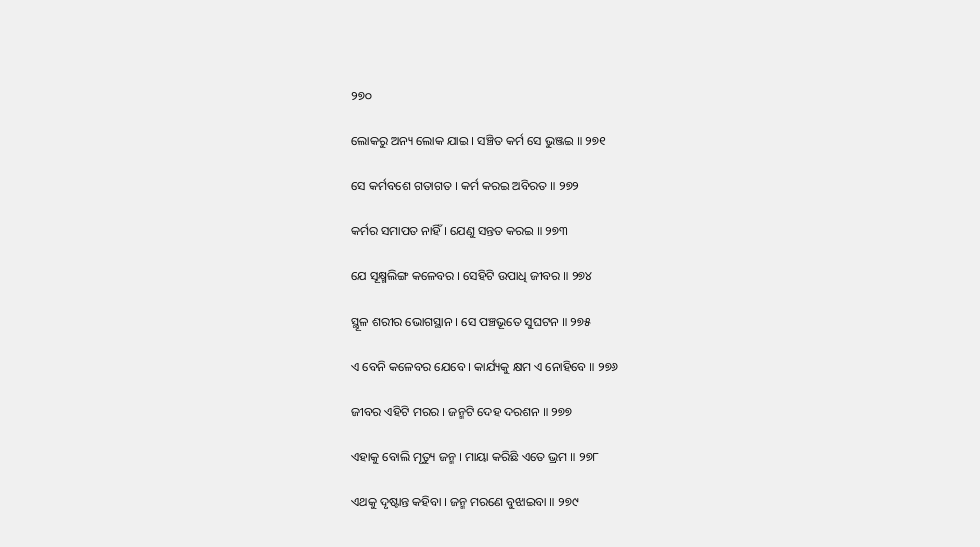୨୭୦

ଲୋକରୁ ଅନ୍ୟ ଲୋକ ଯାଇ । ସଞ୍ଚିତ କର୍ମ ସେ ଭୁଞ୍ଜଇ ॥ ୨୭୧

ସେ କର୍ମବଶେ ଗତାଗତ । କର୍ମ କରଇ ଅବିରତ ॥ ୨୭୨

କର୍ମର ସମାପତ ନାହିଁ । ଯେଣୁ ସନ୍ତତ କରଇ ॥ ୨୭୩

ଯେ ସୂକ୍ଷ୍ମଲିଙ୍ଗ କଳେବର । ସେହିଟି ଉପାଧି ଜୀବର ॥ ୨୭୪

ସ୍ଥୂଳ ଶରୀର ଭୋଗସ୍ଥାନ । ସେ ପଞ୍ଚଭୂତେ ସୁଘଟନ ॥ ୨୭୫

ଏ ବେନି କଳେବର ଯେବେ । କାର୍ଯ୍ୟକୁ କ୍ଷମ ଏ ନୋହିବେ ॥ ୨୭୬

ଜୀବର ଏହିଟି ମରର । ଜନ୍ମଟି ଦେହ ଦରଶନ ॥ ୨୭୭

ଏହାକୁ ବୋଲି ମୃତ୍ୟୁ ଜନ୍ମ । ମାୟା କରିଛି ଏତେ ଭ୍ରମ ॥ ୨୭୮

ଏଥକୁ ଦୃଷ୍ଟାନ୍ତ କହିବା । ଜନ୍ମ ମରଣେ ବୁଝାଇବା ॥ ୨୭୯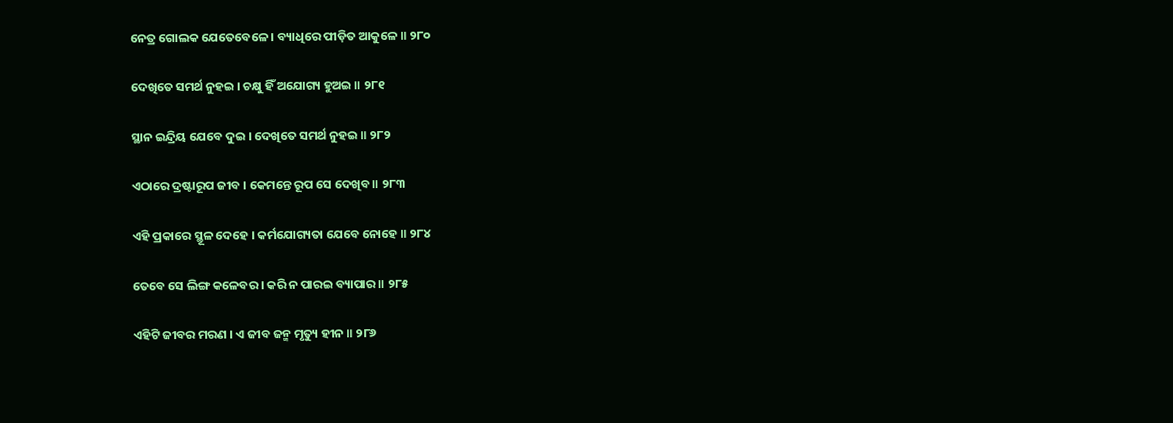ନେତ୍ର ଗୋଲକ ଯେତେବେଳେ । ବ୍ୟାଧିରେ ପୀଡ଼ିତ ଆକୁଳେ ॥ ୨୮୦

ଦେଖିତେ ସମର୍ଥ ନୁହଇ । ଚକ୍ଷୁ ହିଁ ଅଯୋଗ୍ୟ ହୁଅଇ ॥ ୨୮୧

ସ୍ଥାନ ଇନ୍ଦ୍ରିୟ ଯେବେ ଦୁଇ । ଦେଖିତେ ସମର୍ଥ ନୁହଇ ॥ ୨୮୨

ଏଠାରେ ଦ୍ରଷ୍ଟାରୂପ ଜୀବ । କେମନ୍ତେ ରୂପ ସେ ଦେଖିବ ॥ ୨୮୩

ଏହି ପ୍ରକାରେ ସ୍ଥୂଳ ଦେହେ । କର୍ମଯୋଗ୍ୟତା ଯେବେ ନୋହେ ॥ ୨୮୪

ତେବେ ସେ ଲିଙ୍ଗ କଳେବର । କରି ନ ପାରଇ ବ୍ୟାପାର ॥ ୨୮୫

ଏହିଟି ଜୀବର ମରଣ । ଏ ଜୀବ ଜନ୍ମ ମୃତ୍ୟୁ ହୀନ ॥ ୨୮୬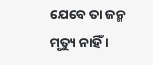ଯେବେ ତା ଜନ୍ମ ମୃତ୍ୟୁ ନାହିଁ ।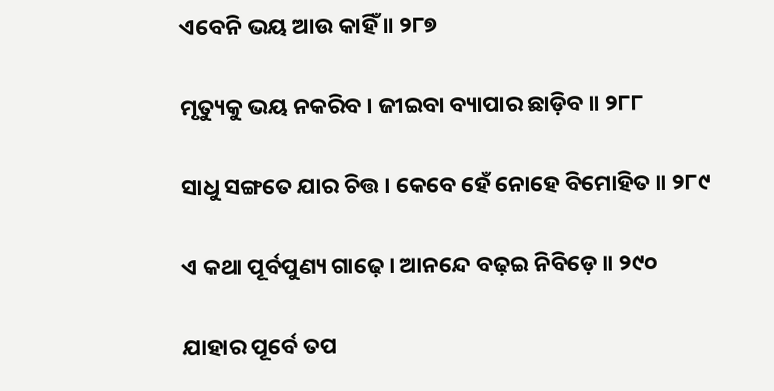ଏବେନି ଭୟ ଆଉ କାହିଁ ॥ ୨୮୭

ମୃତ୍ୟୁକୁ ଭୟ ନକରିବ । ଜୀଇବା ବ୍ୟାପାର ଛାଡ଼ିବ ॥ ୨୮୮

ସାଧୁ ସଙ୍ଗତେ ଯାର ଚିତ୍ତ । କେବେ ହେଁ ନୋହେ ବିମୋହିତ ॥ ୨୮୯

ଏ କଥା ପୂର୍ବପୁଣ୍ୟ ଗାଢ଼େ । ଆନନ୍ଦେ ବଢ଼ଇ ନିବିଡ଼େ ॥ ୨୯୦

ଯାହାର ପୂର୍ବେ ତପ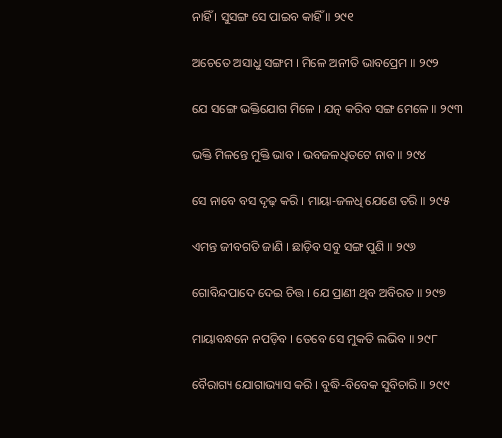ନାହିଁ । ସୁସଙ୍ଗ ସେ ପାଇବ କାହିଁ ॥ ୨୯୧

ଅଚେତେ ଅସାଧୁ ସଙ୍ଗମ । ମିଳେ ଅନୀତି ଭାବପ୍ରେମ ॥ ୨୯୨

ଯେ ସଙ୍ଗେ ଭକ୍ତିଯୋଗ ମିଳେ । ଯତ୍ନ କରିବ ସଙ୍ଗ ମେଳେ ॥ ୨୯୩

ଭକ୍ତି ମିଳନ୍ତେ ମୁକ୍ତି ଭାବ । ଭବଜଳଧିତଟେ ନାବ ॥ ୨୯୪

ସେ ନାବେ ବସ ଦୃଢ଼ କରି । ମାୟା-ଜଳଧି ଯେଣେ ତରି ॥ ୨୯୫

ଏମନ୍ତ ଜୀବଗତି ଜାଣି । ଛାଡ଼ିବ ସବୁ ସଙ୍ଗ ପୁଣି ॥ ୨୯୬

ଗୋବିନ୍ଦପାଦେ ଦେଇ ଚିତ୍ତ । ଯେ ପ୍ରାଣୀ ଥିବ ଅବିରତ ॥ ୨୯୭

ମାୟାବନ୍ଧନେ ନପଡ଼ିବ । ତେବେ ସେ ମୁକତି ଲଭିବ ॥ ୨୯୮

ବୈରାଗ୍ୟ ଯୋଗାଭ୍ୟାସ କରି । ବୁଦ୍ଧି-ବିବେକ ସୁବିଚାରି ॥ ୨୯୯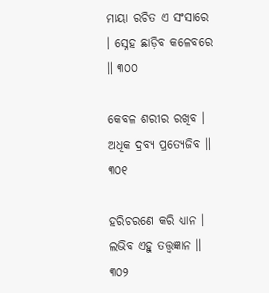ମାୟା ରଚିତ ଏ ସଂସାରେ । ସ୍ନେହ ଛାଡ଼ିବ କଳେବରେ ॥ ୩୦୦

କେବଳ ଶରୀର ରଖିବ । ଅଧିକ ଦ୍ରବ୍ୟ ପ୍ରତ୍ୟେଜିବ ॥ ୩୦୧

ହରିଚରଣେ କରି ଧ୍ୟାନ । ଲଭିବ ଏହୁ ତତ୍ତ୍ବଜ୍ଞାନ ॥ ୩୦୨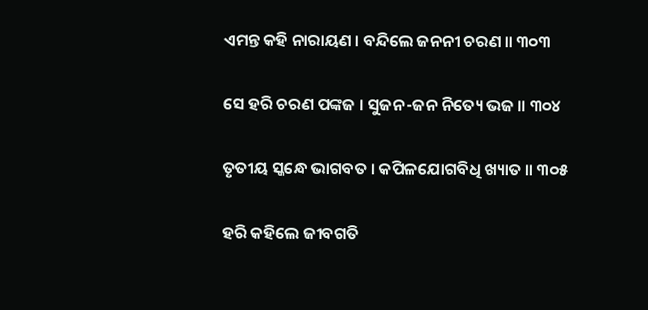ଏମନ୍ତ କହି ନାରାୟଣ । ବନ୍ଦିଲେ ଜନନୀ ଚରଣ ॥ ୩୦୩

ସେ ହରି ଚରଣ ପଙ୍କଜ । ସୁଜନ-ଜନ ନିତ୍ୟେ ଭଜ ॥ ୩୦୪

ତୃତୀୟ ସ୍କନ୍ଧେ ଭାଗବତ । କପିଳଯୋଗବିଧି ଖ୍ୟାତ ॥ ୩୦୫

ହରି କହିଲେ ଜୀବଗତି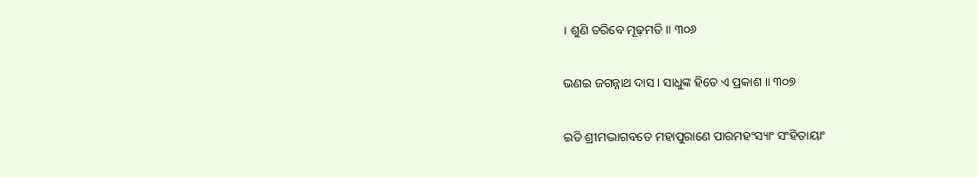। ଶୁଣି ତରିବେ ମୂଢ଼ମତି ॥ ୩୦୬

ଭଣଇ ଜଗନ୍ନାଥ ଦାସ । ସାଧୁଙ୍କ ହିତେ ଏ ପ୍ରକାଶ ॥ ୩୦୭

ଇତି ଶ୍ରୀମଦ୍ଭାଗବତେ ମହାପୁରାଣେ ପାରମହଂସ୍ୟାଂ ସଂହିତାୟାଂ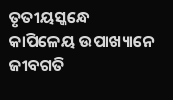ତୃତୀୟସ୍କନ୍ଧେ କାପିଳେୟ ଉପାଖ୍ୟାନେ ଜୀବଗତି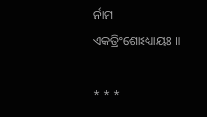ର୍ନାମ ଏକତ୍ରିଂଶୋଽଧ୍ୟାୟଃ ॥

* * *